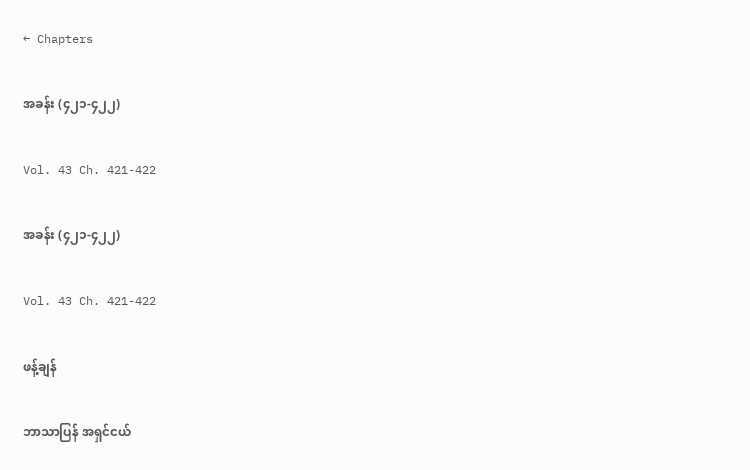← Chapters

အခန်း (၄၂၁-၄၂၂)

Vol. 43 Ch. 421-422

အခန်း (၄၂၁-၄၂၂)

Vol. 43 Ch. 421-422

ဖန့်ချန်

ဘာသာပြန် အရှင်ငယ်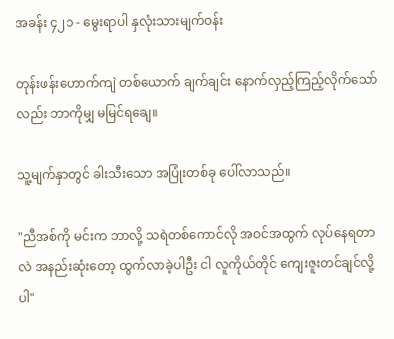အခန်း ၄၂၁ - မွေးရာပါ နှလုံးသားမျက်ဝန်း

တုန်းဖန်းဟောက်ကျဲ တစ်ယောက် ချက်ချင်း နောက်လှည့်ကြည့်လိုက်သော်လည်း ဘာကိုမျှ မမြင်ရချေ။

သူ့မျက်နှာတွင် ခါးသီးသော အပြုံးတစ်ခု ပေါ်လာသည်။

"ညီအစ်ကို မင်းက ဘာလို့ သရဲတစ်ကောင်လို အဝင်အထွက် လုပ်နေရတာလဲ အနည်းဆုံးတော့ ထွက်လာခဲ့ပါဦး ငါ လူကိုယ်တိုင် ကျေးဇူးတင်ချင်လို့ပါ"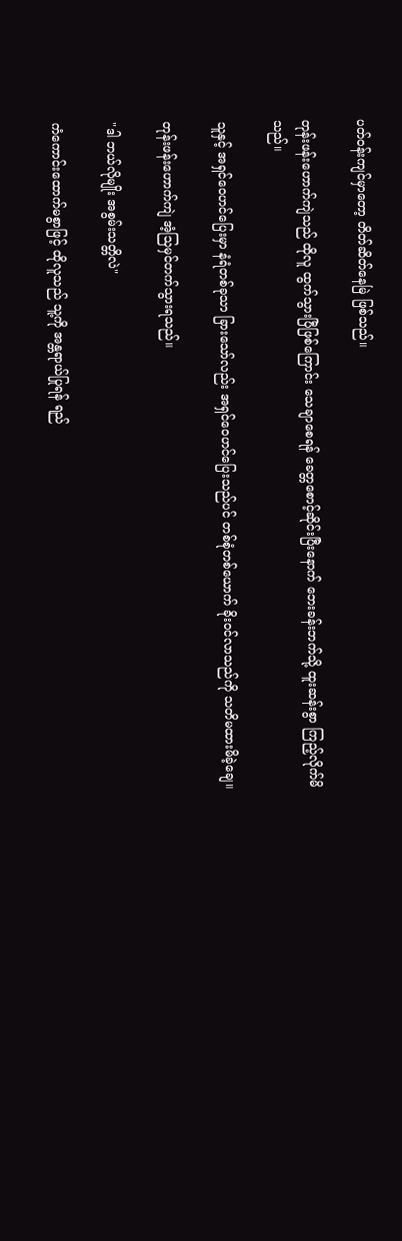ပတ်ဝန်းကျင်မှာတော့ တိတ်ဆိတ်နေမြဲ ဖြစ်သည်။

တုန်းဖန်းဟောက်ကျဲသည် ထိုလူ ထွက်သွားပြီဖြစ်ကြောင်း သေချာစေရန် ခေတ္တစောင့်ဆိုင်းပြီးနောက် ဘေးခန်းဘက်သို့ ထူးဆန်းစွာ ကြည့်လိုက်မိသည်။

သူနှင့် အရှင်ဝေဟင်ပြေးမှာ နံရံတစ်ခုသာ ခြားသော်လည်း အရှင်ဝေဟင်ပြေးသည်ပင် တစ်စုံတစ်ယောက် ခိုးဝင်လာသည်ကို သတိမထားမိခဲ့ချေ။

တုန်းဖန်းဟောက်ကျဲ အံ့သြမှင်တက်သွားရသည်။

"ဒါ ဘယ်လိုမျိုး အစွမ်းသတ္တိလဲ"

ကံကောင်းထောက်မစွာဖြင့် ထိုလူသည် သူ့ကို အန္တရာယ်ပြုရန် ရည်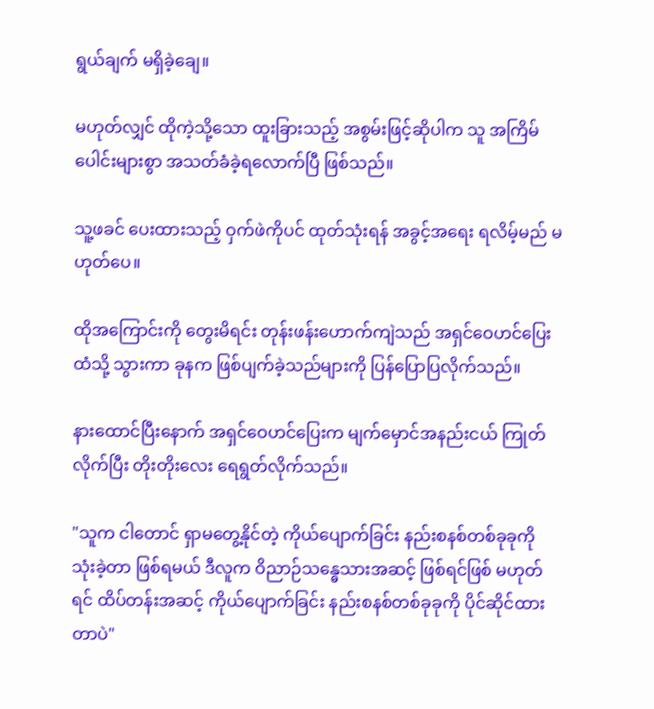ရွယ်ချက် မရှိခဲ့ချေ။

မဟုတ်လျှင် ထိုကဲ့သို့သော ထူးခြားသည့် အစွမ်းဖြင့်ဆိုပါက သူ အကြိမ်ပေါင်းများစွာ အသတ်ခံခဲ့ရလောက်ပြီ ဖြစ်သည်။

သူ့ဖခင် ပေးထားသည့် ဝှက်ဖဲကိုပင် ထုတ်သုံးရန် အခွင့်အရေး ရလိမ့်မည် မဟုတ်ပေ။

ထိုအကြောင်းကို တွေးမိရင်း တုန်းဖန်းဟောက်ကျဲသည် အရှင်ဝေဟင်ပြေးထံသို့ သွားကာ ခုနက ဖြစ်ပျက်ခဲ့သည်များကို ပြန်ပြောပြလိုက်သည်။

နားထောင်ပြီးနောက် အရှင်ဝေဟင်ပြေးက မျက်မှောင်အနည်းငယ် ကြုတ်လိုက်ပြီး တိုးတိုးလေး ရေရွတ်လိုက်သည်။

"သူက ငါတောင် ရှာမတွေ့နိုင်တဲ့ ကိုယ်ပျောက်ခြင်း နည်းစနစ်တစ်ခုခုကို သုံးခဲ့တာ ဖြစ်ရမယ် ဒီလူက ဝိညာဉ်သန္ဓေသားအဆင့် ဖြစ်ရင်ဖြစ် မဟုတ်ရင် ထိပ်တန်းအဆင့် ကိုယ်ပျောက်ခြင်း နည်းစနစ်တစ်ခုခုကို ပိုင်ဆိုင်ထားတာပဲ"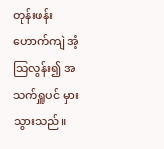တုန်းဖန်းဟောက်ကျဲ အံ့သြလွန်း၍ အသက်ရှူပင် မှားသွားသည်။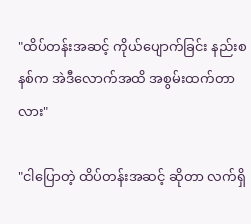"ထိပ်တန်းအဆင့် ကိုယ်ပျောက်ခြင်း နည်းစနစ်က အဲဒီလောက်အထိ အစွမ်းထက်တာလား"

"ငါပြောတဲ့ ထိပ်တန်းအဆင့် ဆိုတာ လက်ရှိ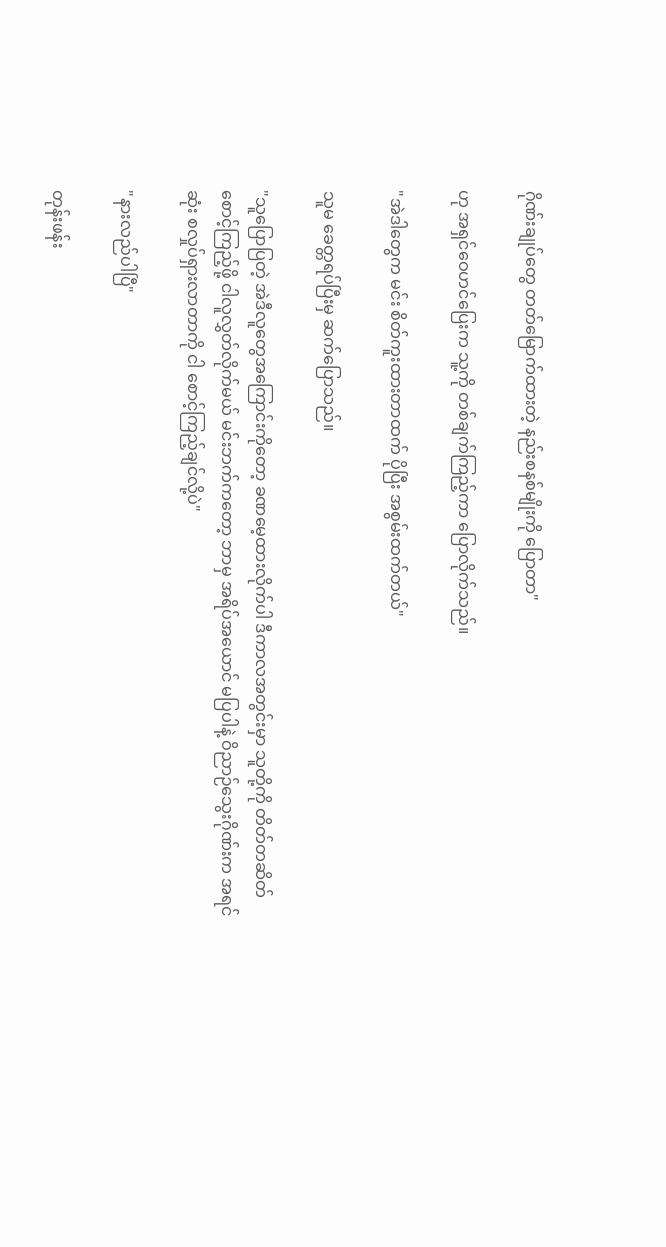ဂိုဏ်းချုပ်တွေ တတ်မြောက်ထားတဲ့ နည်းစနစ်မျိုးကို ပြောတာ"

ဟု အရှင်ဝေဟင်ပြေးက သူ့ကို တစ်ချက်ကြည့်ကာ ပြောလိုက်သည်။

"အဲဒါတွေက မင်း စိတ်ကူးထားတာထက် ပိုပြီး အစွမ်းထက်တယ်"

သူမ ခေတ္တရပ်ပြီးမှ ဆက်ပြောသည်။

"သူပြောပြတဲ့ အဲဒီလူတွေအကြောင်းကိုတော့ ခဏမေ့ထားလိုက်ပါ ဒီကာလအတွင်းမှာ သူတို့ကို တိတ်တဆိတ် စောင့်ကြည့်ဖို့ ငါလူလွှတ်လိုက်မယ် မင်းဘက်ကတော့ ဘာမှ အရိပ်အယောင် မပြပါနဲ့ ဝိညာဉ်သွေးဂိုဏ်းက အရင်ဆုံး စလှုပ်ရှားလာတာကို ငါ စောင့်ကြည့်ချင်လို့ပဲ"

"နားလည်ပါပြီ"

တုန်းဖန်း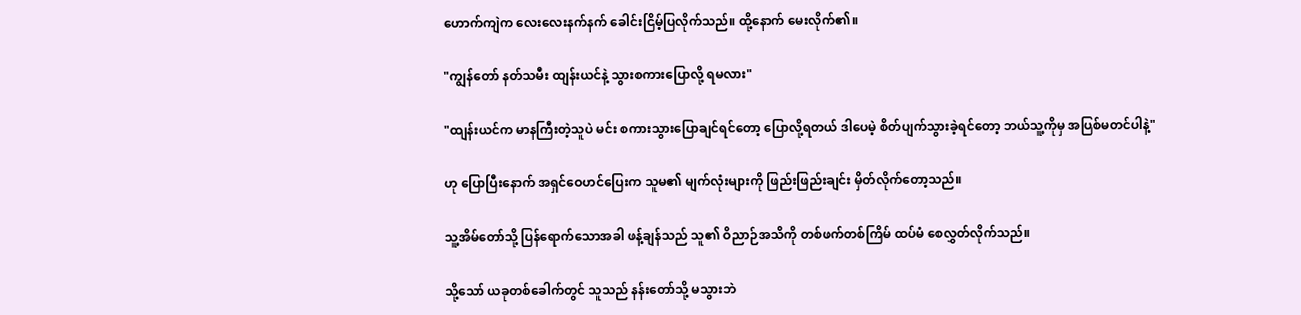ဟောက်ကျဲက လေးလေးနက်နက် ခေါင်းငြိမ့်ပြလိုက်သည်။ ထို့နောက် မေးလိုက်၏။

"ကျွန်တော် နတ်သမီး ထျန်းယင်နဲ့ သွားစကားပြောလို့ ရမလား"

"ထျန်းယင်က မာနကြီးတဲ့သူပဲ မင်း စကားသွားပြောချင်ရင်တော့ ပြောလို့ရတယ် ဒါပေမဲ့ စိတ်ပျက်သွားခဲ့ရင်တော့ ဘယ်သူ့ကိုမှ အပြစ်မတင်ပါနဲ့"

ဟု ပြောပြီးနောက် အရှင်ဝေဟင်ပြေးက သူမ၏ မျက်လုံးများကို ဖြည်းဖြည်းချင်း မှိတ်လိုက်တော့သည်။

သူ့အိမ်တော်သို့ ပြန်ရောက်သောအခါ ဖန့်ချန်သည် သူ၏ ဝိညာဉ်အသိကို တစ်ဖက်တစ်ကြိမ် ထပ်မံ စေလွှတ်လိုက်သည်။

သို့သော် ယခုတစ်ခေါက်တွင် သူသည် နန်းတော်သို့ မသွားဘဲ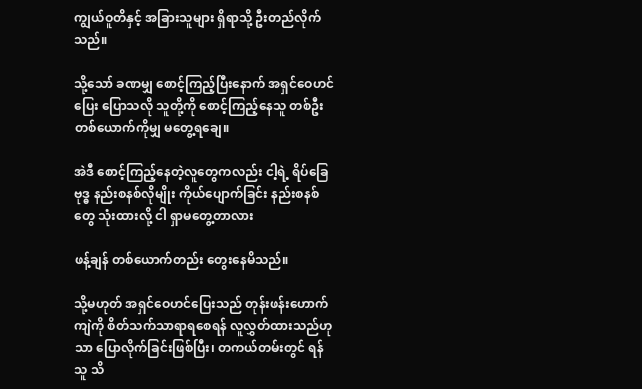ကျွယ်ဝူတိနှင့် အခြားသူများ ရှိရာသို့ ဦးတည်လိုက်သည်။

သို့သော် ခဏမျှ စောင့်ကြည့်ပြီးနောက် အရှင်ဝေဟင်ပြေး ပြောသလို သူတို့ကို စောင့်ကြည့်နေသူ တစ်ဦးတစ်ယောက်ကိုမျှ မတွေ့ရချေ။

အဲဒီ စောင့်ကြည့်နေတဲ့လူတွေကလည်း ငါ့ရဲ့ ရိပ်ခြေဗုဒ္ဓ နည်းစနစ်လိုမျိုး ကိုယ်ပျောက်ခြင်း နည်းစနစ်တွေ သုံးထားလို့ ငါ ရှာမတွေ့တာလား

ဖန့်ချန် တစ်ယောက်တည်း တွေးနေမိသည်။

သို့မဟုတ် အရှင်ဝေဟင်ပြေးသည် တုန်းဖန်းဟောက်ကျဲကို စိတ်သက်သာရာရစေရန် လူလွှတ်ထားသည်ဟုသာ ပြောလိုက်ခြင်းဖြစ်ပြီး၊ တကယ်တမ်းတွင် ရန်သူ သိ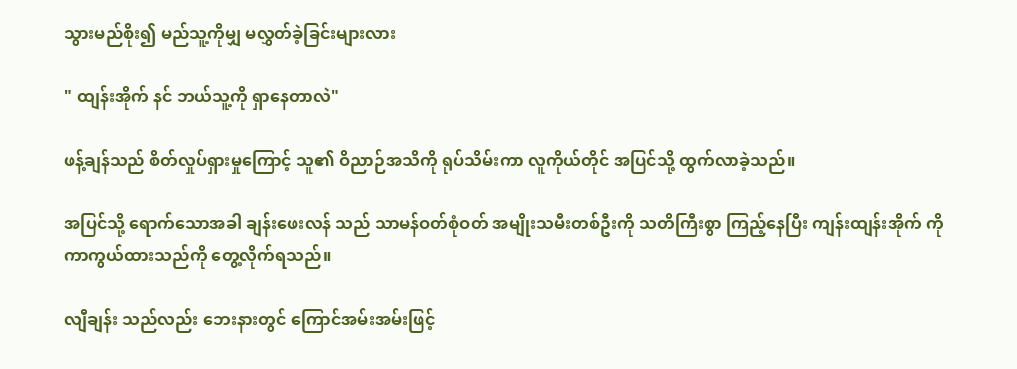သွားမည်စိုး၍ မည်သူ့ကိုမျှ မလွှတ်ခဲ့ခြင်းများလား

" ထျန်းအိုက် နင် ဘယ်သူ့ကို ရှာနေတာလဲ"

ဖန့်ချန်သည် စိတ်လှုပ်ရှားမှုကြောင့် သူ၏ ဝိညာဉ်အသိကို ရုပ်သိမ်းကာ လူကိုယ်တိုင် အပြင်သို့ ထွက်လာခဲ့သည်။

အပြင်သို့ ရောက်သောအခါ ချန်းဖေးလန် သည် သာမန်ဝတ်စုံဝတ် အမျိုးသမီးတစ်ဦးကို သတိကြီးစွာ ကြည့်နေပြီး ကျန်းထျန်းအိုက် ကို ကာကွယ်ထားသည်ကို တွေ့လိုက်ရသည်။

လျီချန်း သည်လည်း ဘေးနားတွင် ကြောင်အမ်းအမ်းဖြင့်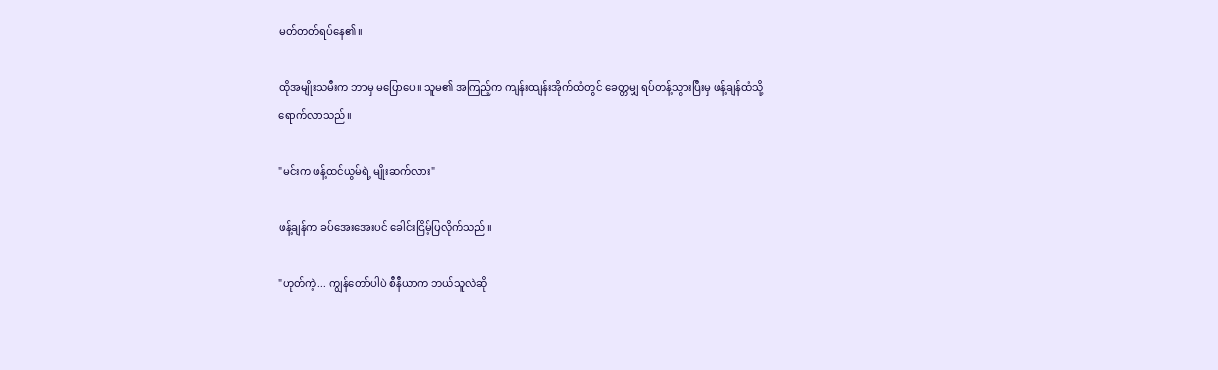မတ်တတ်ရပ်နေ၏။

ထိုအမျိုးသမီးက ဘာမှ မပြောပေ။ သူမ၏ အကြည့်က ကျန်းထျန်းအိုက်ထံတွင် ခေတ္တမျှ ရပ်တန့်သွားပြီးမှ ဖန့်ချန်ထံသို့ ရောက်လာသည်။

"မင်းက ဖန့်ထင်ယွမ်ရဲ့ မျိုးဆက်လား"

ဖန့်ချန်က ခပ်အေးအေးပင် ခေါင်းငြိမ့်ပြလိုက်သည်။

"ဟုတ်ကဲ့... ကျွန်တော်ပါပဲ စီနီယာက ဘယ်သူလဲဆို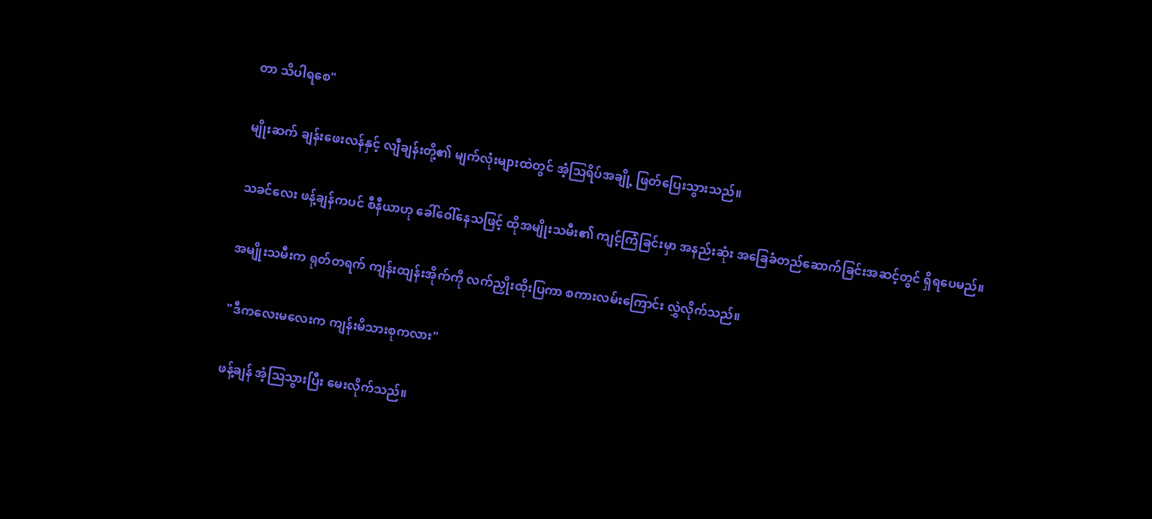တာ သိပါရစေ"

မျိုးဆက် ချန်းဖေးလန်နှင့် လျီချန်းတို့၏ မျက်လုံးများထဲတွင် အံ့သြရိပ်အချို့ ဖြတ်ပြေးသွားသည်။

သခင်လေး ဖန့်ချန်ကပင် စီနီယာဟု ခေါ်ဝေါ်နေသဖြင့် ထိုအမျိုးသမီး၏ ကျင့်ကြံခြင်းမှာ အနည်းဆုံး အခြေခံတည်ဆောက်ခြင်းအဆင့်တွင် ရှိရပေမည်။

အမျိုးသမီးက ရုတ်တရက် ကျန်းထျန်းအိုက်ကို လက်ညှိုးထိုးပြကာ စကားလမ်းကြောင်း လွှဲလိုက်သည်။

"ဒီကလေးမလေးက ကျန်းမိသားစုကလား"

ဖန့်ချန် အံ့သြသွားပြီး မေးလိုက်သည်။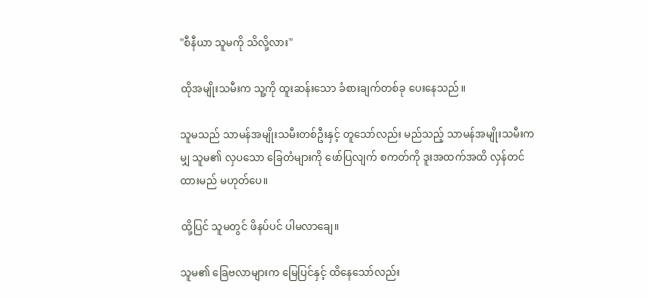"စီနီယာ သူမကို သိလို့လား"

ထိုအမျိုးသမီးက သူ့ကို ထူးဆန်းသော ခံစားချက်တစ်ခု ပေးနေသည်။

သူမသည် သာမန်အမျိုးသမီးတစ်ဦးနှင့် တူသော်လည်း မည်သည့် သာမန်အမျိုးသမီးကမျှ သူမ၏ လှပသော ခြေတံများကို ဖော်ပြလျက် စကတ်ကို ဒူးအထက်အထိ လှန်တင်ထားမည် မဟုတ်ပေ။

ထို့ပြင် သူမတွင် ဖိနပ်ပင် ပါမလာချေ။

သူမ၏ ခြေဗလာများက မြေပြင်နှင့် ထိနေသော်လည်း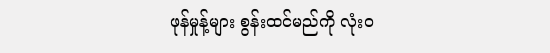ဖုန်မှုန့်များ စွန်းထင်မည်ကို လုံးဝ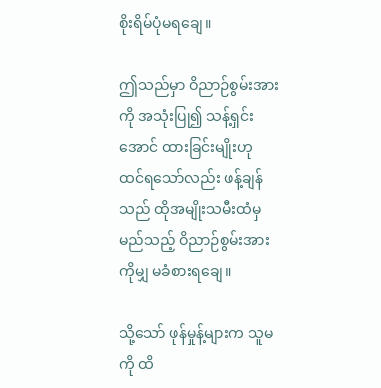စိုးရိမ်ပုံမရချေ။

ဤသည်မှာ ဝိညာဉ်စွမ်းအားကို အသုံးပြု၍ သန့်ရှင်းအောင် ထားခြင်းမျိုးဟု ထင်ရသော်လည်း ဖန့်ချန်သည် ထိုအမျိုးသမီးထံမှ မည်သည့် ဝိညာဉ်စွမ်းအားကိုမျှ မခံစားရချေ။

သို့သော် ဖုန်မှုန့်များက သူမကို ထိ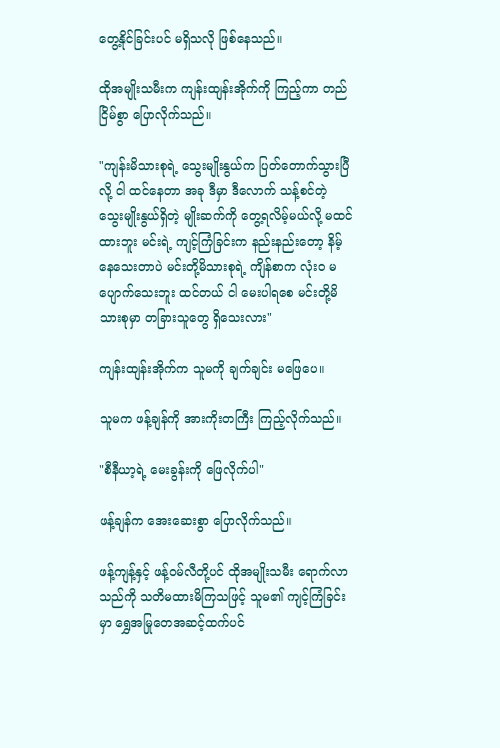တွေ့နိုင်ခြင်းပင် မရှိသလို ဖြစ်နေသည်။

ထိုအမျိုးသမီးက ကျန်းထျန်းအိုက်ကို ကြည့်ကာ တည်ငြိမ်စွာ ပြောလိုက်သည်။

"ကျန်းမိသားစုရဲ့ သွေးမျိုးနွယ်က ပြတ်တောက်သွားပြီလို့ ငါ ထင်နေတာ အခု ဒီမှာ ဒီလောက် သန့်စင်တဲ့ သွေးမျိုးနွယ်ရှိတဲ့ မျိုးဆက်ကို တွေ့ရလိမ့်မယ်လို့ မထင်ထားဘူး မင်းရဲ့ ကျင့်ကြံခြင်းက နည်းနည်းတော့ နိမ့်နေသေးတာပဲ မင်းတို့မိသားစုရဲ့ ကျိန်စာက လုံးဝ မပျောက်သေးဘူး ထင်တယ် ငါ မေးပါရစေ မင်းတို့မိသားစုမှာ တခြားသူတွေ ရှိသေးလား"

ကျန်းထျန်းအိုက်က သူမကို ချက်ချင်း မဖြေပေ။

သူမက ဖန့်ချန်ကို အားကိုးတကြီး ကြည့်လိုက်သည်။

"စီနီယာ့ရဲ့ မေးခွန်းကို ဖြေလိုက်ပါ"

ဖန့်ချန်က အေးဆေးစွာ ပြောလိုက်သည်။

ဖန့်ကျန့်နှင့် ဖန့်ဝမ်လီတို့ပင် ထိုအမျိုးသမီး ရောက်လာသည်ကို သတိမထားမိကြသဖြင့် သူမ၏ ကျင့်ကြံခြင်းမှာ ရွှေအမြုတေအဆင့်ထက်ပင်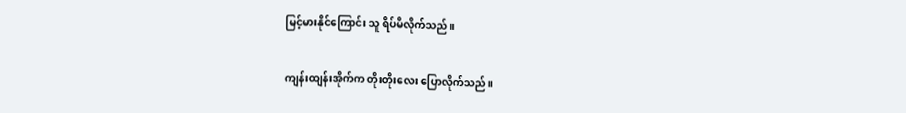မြင့်မားနိုင်ကြောင်း သူ ရိပ်မိလိုက်သည်။

ကျန်းထျန်းအိုက်က တိုးတိုးလေး ပြောလိုက်သည်။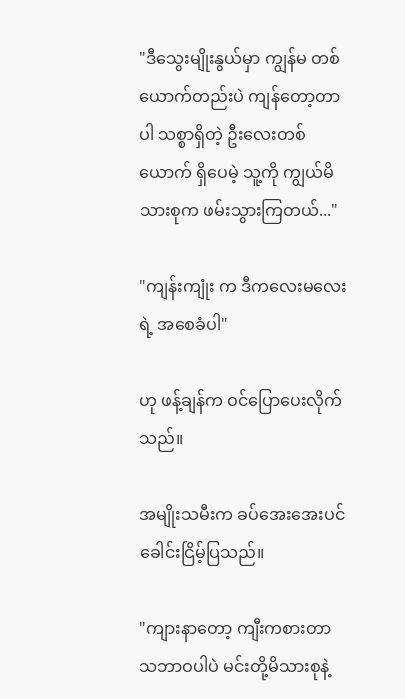"ဒီသွေးမျိုးနွယ်မှာ ကျွန်မ တစ်ယောက်တည်းပဲ ကျန်တော့တာပါ သစ္စာရှိတဲ့ ဦးလေးတစ်ယောက် ရှိပေမဲ့ သူ့ကို ကျွယ်မိသားစုက ဖမ်းသွားကြတယ်..."

"ကျန်းကျုံး က ဒီကလေးမလေးရဲ့ အစေခံပါ"

ဟု ဖန့်ချန်က ဝင်ပြောပေးလိုက်သည်။

အမျိုးသမီးက ခပ်အေးအေးပင် ခေါင်းငြိမ့်ပြသည်။

"ကျားနာတော့ ကျီးကစားတာ သဘာဝပါပဲ မင်းတို့မိသားစုနဲ့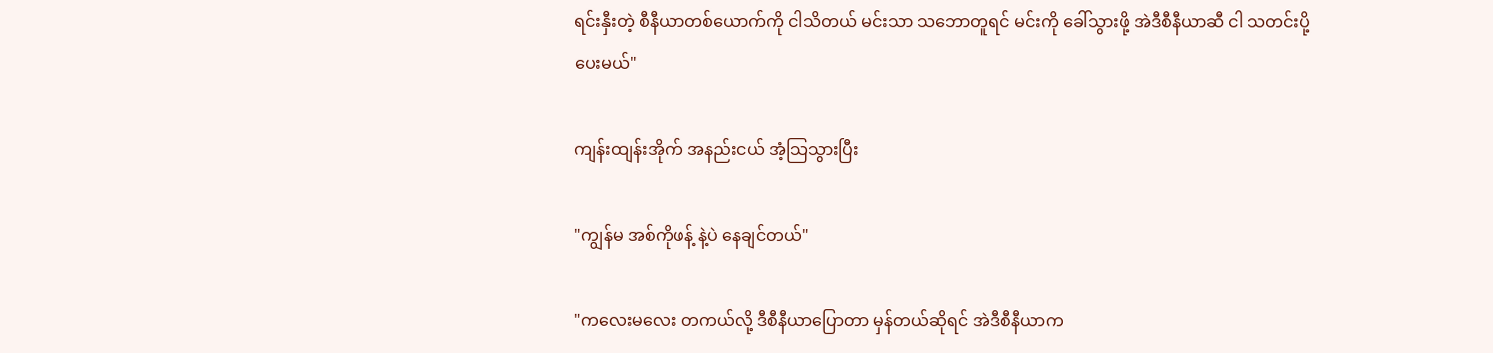ရင်းနှီးတဲ့ စီနီယာတစ်ယောက်ကို ငါသိတယ် မင်းသာ သဘောတူရင် မင်းကို ခေါ်သွားဖို့ အဲဒီစီနီယာဆီ ငါ သတင်းပို့ပေးမယ်"

ကျန်းထျန်းအိုက် အနည်းငယ် အံ့သြသွားပြီး

"ကျွန်မ အစ်ကိုဖန့် နဲ့ပဲ နေချင်တယ်"

"ကလေးမလေး တကယ်လို့ ဒီစီနီယာပြောတာ မှန်တယ်ဆိုရင် အဲဒီစီနီယာက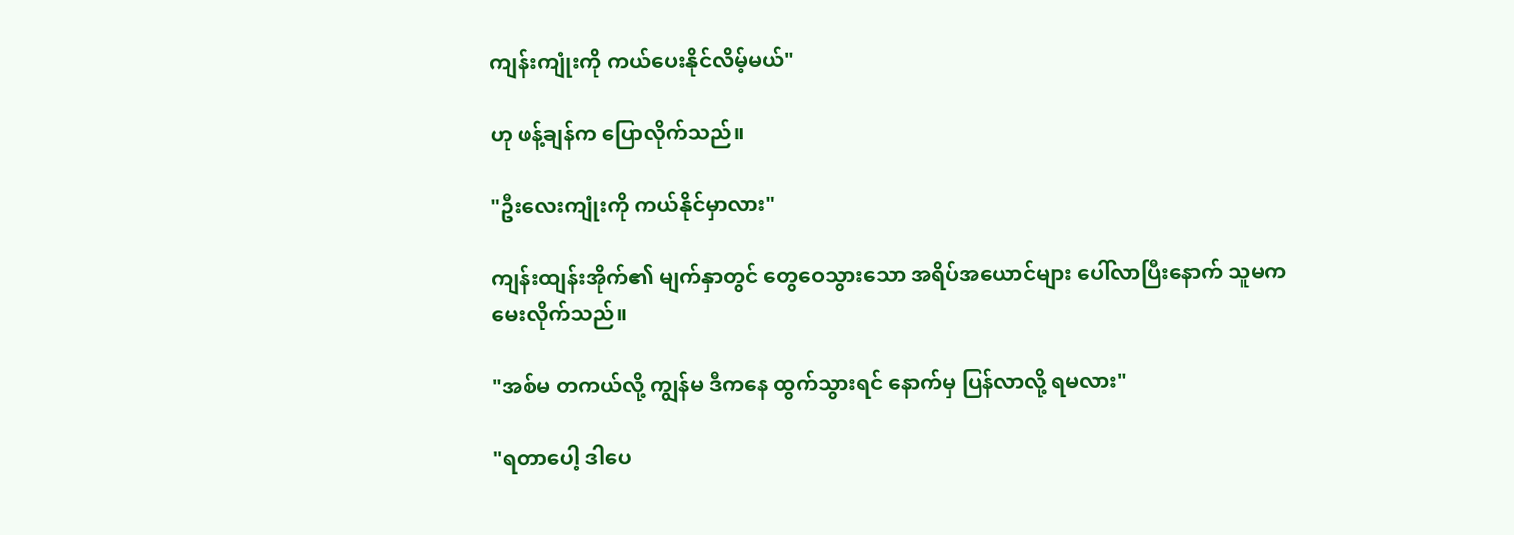ကျန်းကျုံးကို ကယ်ပေးနိုင်လိမ့်မယ်"

ဟု ဖန့်ချန်က ပြောလိုက်သည်။

"ဦးလေးကျုံးကို ကယ်နိုင်မှာလား"

ကျန်းထျန်းအိုက်၏ မျက်နှာတွင် တွေဝေသွားသော အရိပ်အယောင်များ ပေါ်လာပြီးနောက် သူမက မေးလိုက်သည်။

"အစ်မ တကယ်လို့ ကျွန်မ ဒီကနေ ထွက်သွားရင် နောက်မှ ပြန်လာလို့ ရမလား"

"ရတာပေါ့ ဒါပေ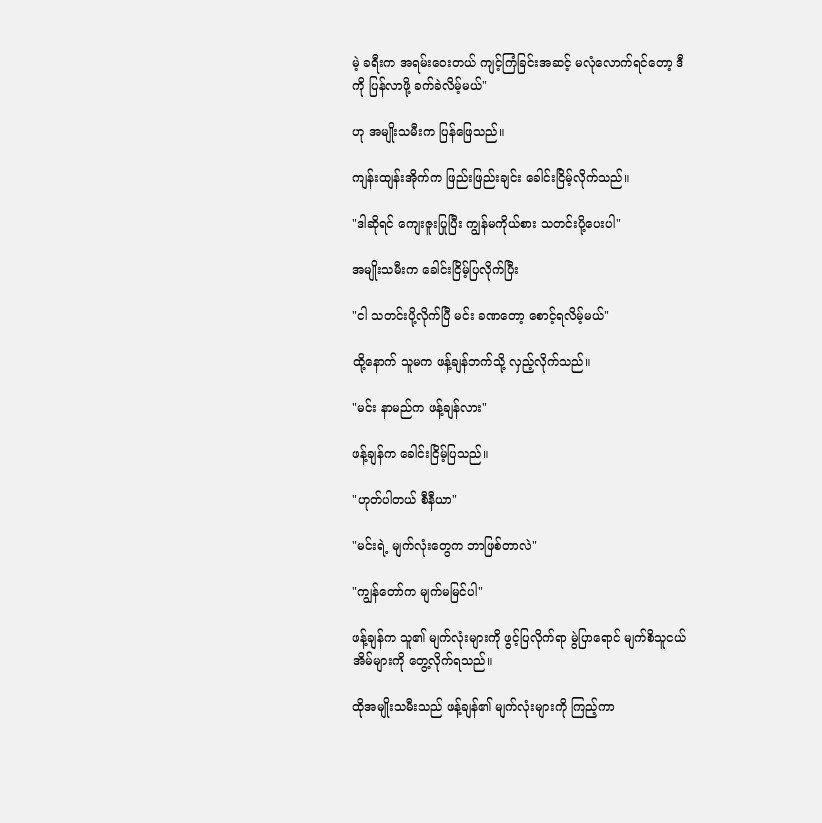မဲ့ ခရီးက အရမ်းဝေးတယ် ကျင့်ကြံခြင်းအဆင့် မလုံလောက်ရင်တော့ ဒီကို ပြန်လာဖို့ ခက်ခဲလိမ့်မယ်"

ဟု အမျိုးသမီးက ပြန်ဖြေသည်။

ကျန်းထျန်းအိုက်က ဖြည်းဖြည်းချင်း ခေါင်းငြိမ့်လိုက်သည်။

"ဒါဆိုရင် ကျေးဇူးပြုပြီး ကျွန်မကိုယ်စား သတင်းပို့ပေးပါ"

အမျိုးသမီးက ခေါင်းငြိမ့်ပြလိုက်ပြီး

"ငါ သတင်းပို့လိုက်ပြီ မင်း ခဏတော့ စောင့်ရလိမ့်မယ်"

ထို့နောက် သူမက ဖန့်ချန်ဘက်သို့ လှည့်လိုက်သည်။

"မင်း နာမည်က ဖန့်ချန်လား"

ဖန့်ချန်က ခေါင်းငြိမ့်ပြသည်။

"ဟုတ်ပါတယ် စီနီယာ"

"မင်းရဲ့ မျက်လုံးတွေက ဘာဖြစ်တာလဲ"

"ကျွန်တော်က မျက်မမြင်ပါ"

ဖန့်ချန်က သူ၏ မျက်လုံးများကို ဖွင့်ပြလိုက်ရာ မွဲပြာရောင် မျက်စိသူငယ်အိမ်များကို တွေ့လိုက်ရသည်။

ထိုအမျိုးသမီးသည် ဖန့်ချန်၏ မျက်လုံးများကို ကြည့်ကာ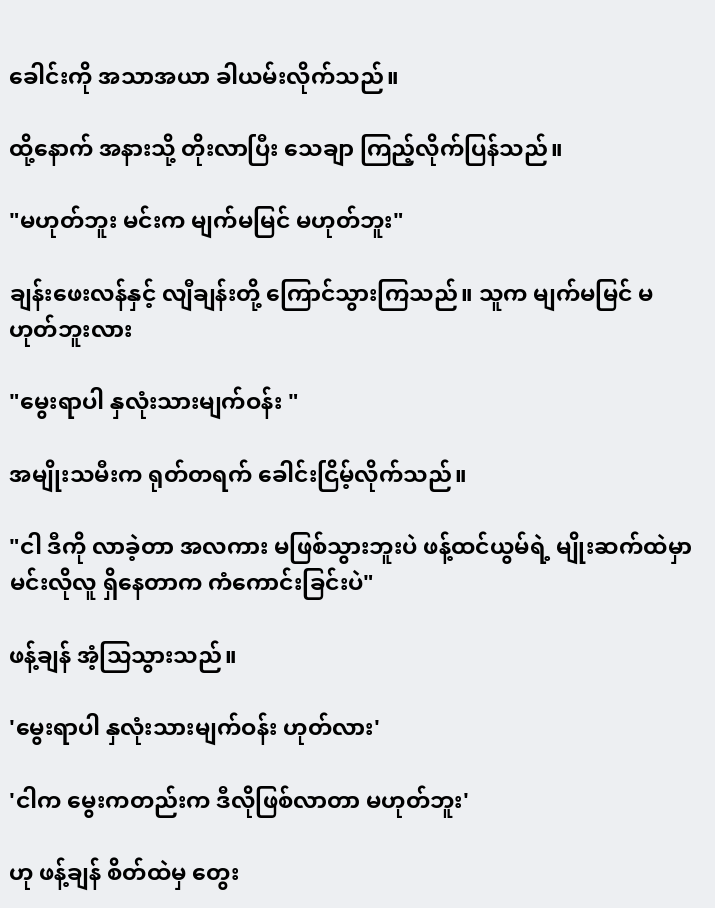ခေါင်းကို အသာအယာ ခါယမ်းလိုက်သည်။

ထို့နောက် အနားသို့ တိုးလာပြီး သေချာ ကြည့်လိုက်ပြန်သည်။

"မဟုတ်ဘူး မင်းက မျက်မမြင် မဟုတ်ဘူး"

ချန်းဖေးလန်နှင့် လျီချန်းတို့ ကြောင်သွားကြသည်။ သူက မျက်မမြင် မဟုတ်ဘူးလား

"မွေးရာပါ နှလုံးသားမျက်ဝန်း "

အမျိုးသမီးက ရုတ်တရက် ခေါင်းငြိမ့်လိုက်သည်။

"ငါ ဒီကို လာခဲ့တာ အလကား မဖြစ်သွားဘူးပဲ ဖန့်ထင်ယွမ်ရဲ့ မျိုးဆက်ထဲမှာ မင်းလိုလူ ရှိနေတာက ကံကောင်းခြင်းပဲ"

ဖန့်ချန် အံ့သြသွားသည်။

'မွေးရာပါ နှလုံးသားမျက်ဝန်း ဟုတ်လား'

'ငါက မွေးကတည်းက ဒီလိုဖြစ်လာတာ မဟုတ်ဘူး'

ဟု ဖန့်ချန် စိတ်ထဲမှ တွေး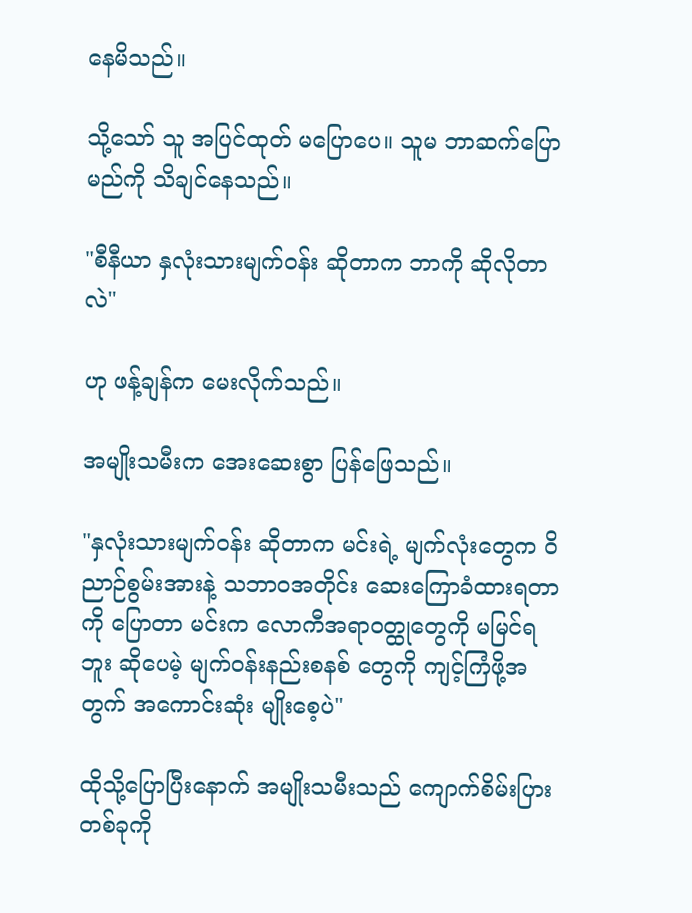နေမိသည်။

သို့သော် သူ အပြင်ထုတ် မပြောပေ။ သူမ ဘာဆက်ပြောမည်ကို သိချင်နေသည်။

"စီနီယာ နှလုံးသားမျက်ဝန်း ဆိုတာက ဘာကို ဆိုလိုတာလဲ"

ဟု ဖန့်ချန်က မေးလိုက်သည်။

အမျိုးသမီးက အေးဆေးစွာ ပြန်ဖြေသည်။

"နှလုံးသားမျက်ဝန်း ဆိုတာက မင်းရဲ့ မျက်လုံးတွေက ဝိညာဉ်စွမ်းအားနဲ့ သဘာဝအတိုင်း ဆေးကြောခံထားရတာကို ပြောတာ မင်းက လောကီအရာဝတ္ထုတွေကို မမြင်ရဘူး ဆိုပေမဲ့ မျက်ဝန်းနည်းစနစ် တွေကို ကျင့်ကြံဖို့အတွက် အကောင်းဆုံး မျိုးစေ့ပဲ"

ထိုသို့ပြောပြီးနောက် အမျိုးသမီးသည် ကျောက်စိမ်းပြား တစ်ခုကို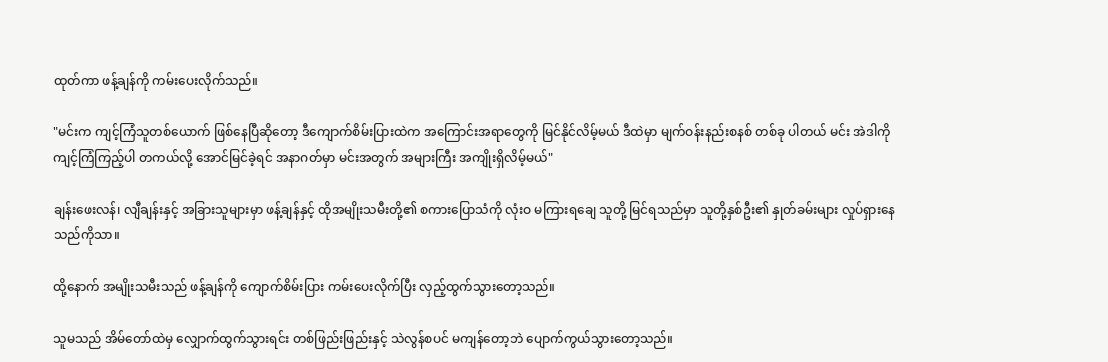ထုတ်ကာ ဖန့်ချန်ကို ကမ်းပေးလိုက်သည်။

"မင်းက ကျင့်ကြံသူတစ်ယောက် ဖြစ်နေပြီဆိုတော့ ဒီကျောက်စိမ်းပြားထဲက အကြောင်းအရာတွေကို မြင်နိုင်လိမ့်မယ် ဒီထဲမှာ မျက်ဝန်းနည်းစနစ် တစ်ခု ပါတယ် မင်း အဲဒါကို ကျင့်ကြံကြည့်ပါ တကယ်လို့ အောင်မြင်ခဲ့ရင် အနာဂတ်မှာ မင်းအတွက် အများကြီး အကျိုးရှိလိမ့်မယ်"

ချန်းဖေးလန်၊ လျီချန်းနှင့် အခြားသူများမှာ ဖန့်ချန်နှင့် ထိုအမျိုးသမီးတို့၏ စကားပြောသံကို လုံးဝ မကြားရချေ သူတို့ မြင်ရသည်မှာ သူတို့နှစ်ဦး၏ နှုတ်ခမ်းများ လှုပ်ရှားနေသည်ကိုသာ။

ထို့နောက် အမျိုးသမီးသည် ဖန့်ချန်ကို ကျောက်စိမ်းပြား ကမ်းပေးလိုက်ပြီး လှည့်ထွက်သွားတော့သည်။

သူမသည် အိမ်တော်ထဲမှ လျှောက်ထွက်သွားရင်း တစ်ဖြည်းဖြည်းနှင့် သဲလွန်စပင် မကျန်တော့ဘဲ ပျောက်ကွယ်သွားတော့သည်။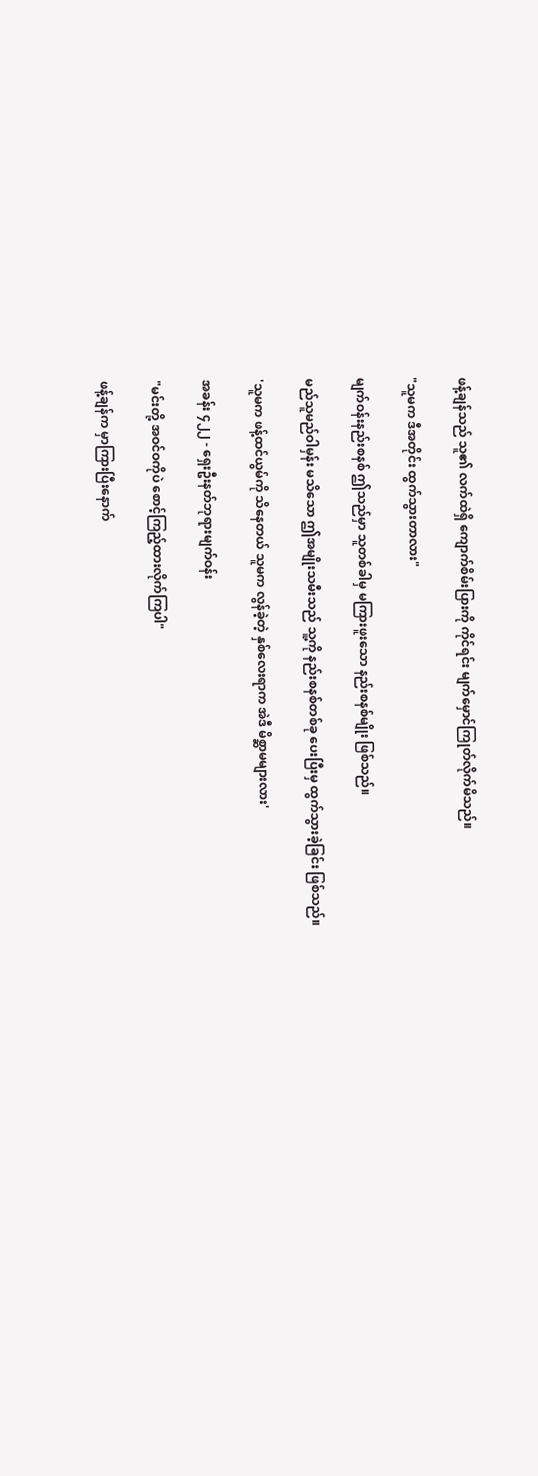ဖန့်ချန်သည် သူ၏ လက်ထဲရှိ ကျောက်စိမ်းပြားကို ကိုင်ရင်း မျက်မှောင်ကြုတ်လိုက်မိသည်။

"သူမက ဒီအတိုင်း ထွက်သွားတာလား"

မျက်ဝန်းနည်းစနစ် ဤသည်မှာ သူတစ်ခါမှ မကြားဖူးသော နည်းစနစ်မျိုး ဖြစ်သည်။

မည်သူမည်ဝါမှန်း မသိသော ဤအမျိုးသမီးသည် သူ့ကို နည်းစနစ်တစ်ခု ပေးပြီးမှ ထွက်သွားခဲ့ခြင်း ဖြစ်သည်။

'သူမက ဖန့်ထင်ယွမ်ကို သိနေတယ် သူမက လွန်ခဲ့တဲ့ နှစ်လေးရာက အဲဒီ မိစ္ဆာမများလား'

အခန်း ၄၂၂ - ရှေးဦးနတ်ဘုရားမျက်ဝန်း

"မင်းတို့ အဝင်ဝကိုပဲ စောင့်ကြည့်ထားလိုက်ကြပါ"

ဖန့်ချန်က မှာကြားပြီးနောက်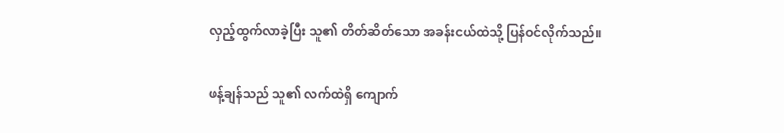လှည့်ထွက်လာခဲ့ပြီး သူ၏ တိတ်ဆိတ်သော အခန်းငယ်ထဲသို့ ပြန်ဝင်လိုက်သည်။

ဖန့်ချန်သည် သူ၏ လက်ထဲရှိ ကျောက်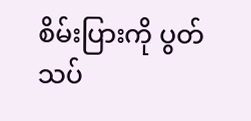စိမ်းပြားကို ပွတ်သပ်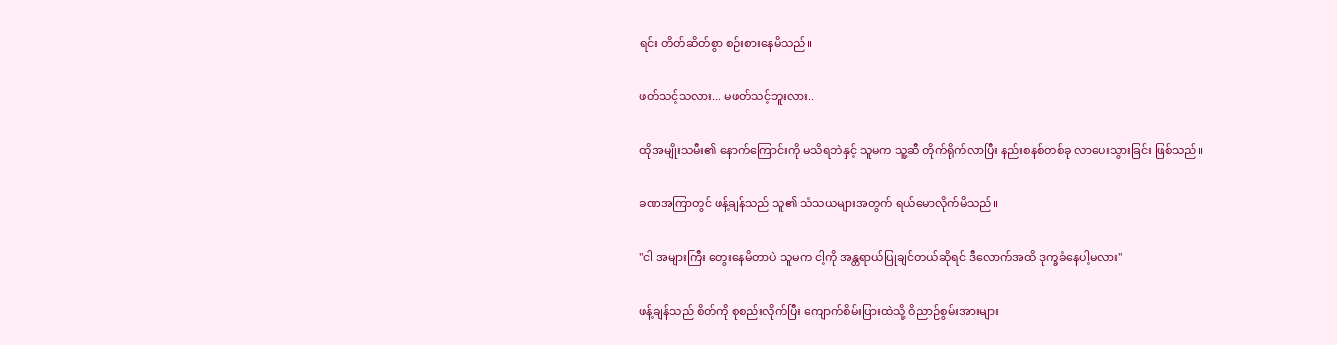ရင်း တိတ်ဆိတ်စွာ စဉ်းစားနေမိသည်။

ဖတ်သင့်သလား... မဖတ်သင့်ဘူးလား..

ထိုအမျိုးသမီး၏ နောက်ကြောင်းကို မသိရဘဲနှင့် သူမက သူ့ဆီ တိုက်ရိုက်လာပြီး နည်းစနစ်တစ်ခု လာပေးသွားခြင်း ဖြစ်သည်။

ခဏအကြာတွင် ဖန့်ချန်သည် သူ၏ သံသယများအတွက် ရယ်မောလိုက်မိသည်။

"ငါ အများကြီး တွေးနေမိတာပဲ သူမက ငါ့ကို အန္တရာယ်ပြုချင်တယ်ဆိုရင် ဒီလောက်အထိ ဒုက္ခခံနေပါ့မလား"

ဖန့်ချန်သည် စိတ်ကို စုစည်းလိုက်ပြီး ကျောက်စိမ်းပြားထဲသို့ ဝိညာဉ်စွမ်းအားများ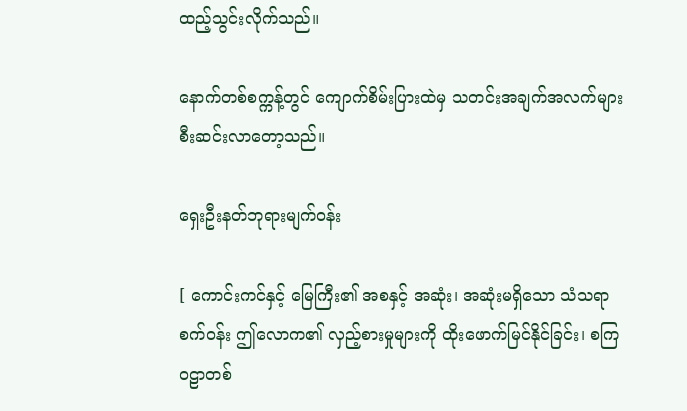ထည့်သွင်းလိုက်သည်။

နောက်တစ်စက္ကန့်တွင် ကျောက်စိမ်းပြားထဲမှ သတင်းအချက်အလက်များ စီးဆင်းလာတော့သည်။

ရှေးဦးနတ်ဘုရားမျက်ဝန်း

[ ကောင်းကင်နှင့် မြေကြီး၏ အစနှင့် အဆုံး၊ အဆုံးမရှိသော သံသရာစက်ဝန်း ဤလောက၏ လှည့်စားမှုများကို ထိုးဖောက်မြင်နိုင်ခြင်း၊ စကြဝဠာတစ်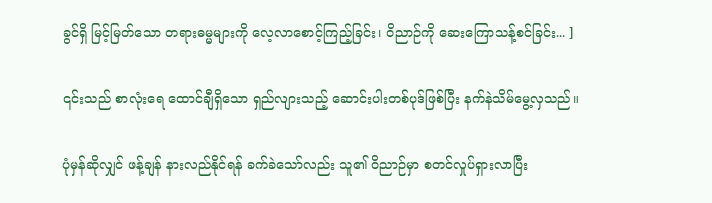ခွင်ရှိ မြင့်မြတ်သော တရားဓမ္မများကို လေ့လာစောင့်ကြည့်ခြင်း၊ ဝိညာဉ်ကို ဆေးကြောသန့်စင်ခြင်း... ]

၎င်းသည် စာလုံးရေ ထောင်ချီရှိသော ရှည်လျားသည့် ဆောင်းပါးတစ်ပုဒ်ဖြစ်ပြီး နက်နဲသိမ်မွေ့လှသည်။

ပုံမှန်ဆိုလျှင် ဖန့်ချန် နားလည်နိုင်ရန် ခက်ခဲသော်လည်း သူ၏ ဝိညာဉ်မှာ စတင်လှုပ်ရှားလာပြီး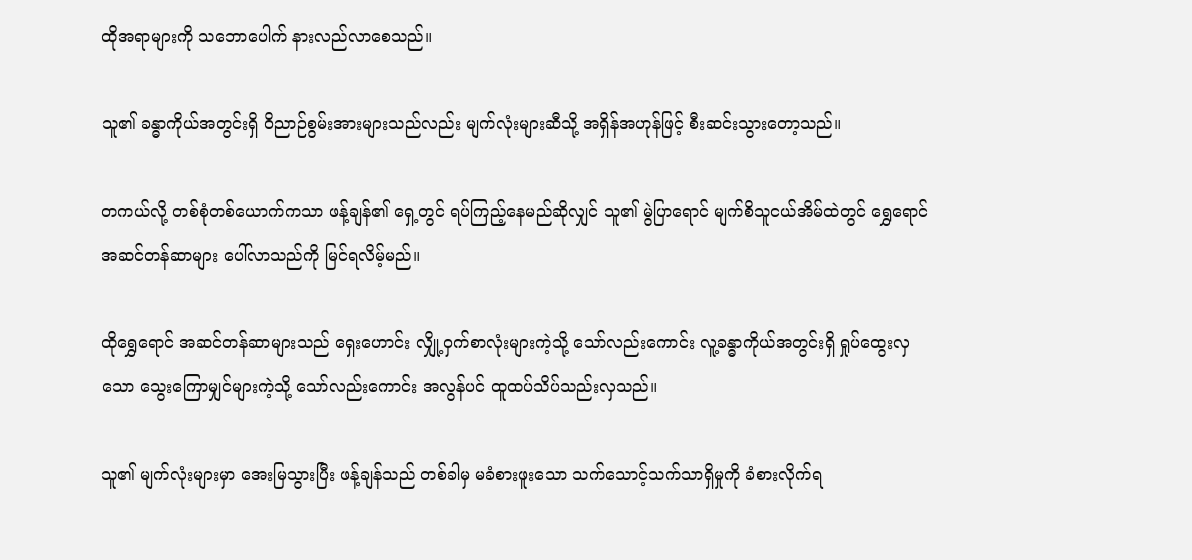ထိုအရာများကို သဘောပေါက် နားလည်လာစေသည်။

သူ၏ ခန္ဓာကိုယ်အတွင်းရှိ ဝိညာဉ်စွမ်းအားများသည်လည်း မျက်လုံးများဆီသို့ အရှိန်အဟုန်ဖြင့် စီးဆင်းသွားတော့သည်။

တကယ်လို့ တစ်စုံတစ်ယောက်ကသာ ဖန့်ချန်၏ ရှေ့တွင် ရပ်ကြည့်နေမည်ဆိုလျှင် သူ၏ မွဲပြာရောင် မျက်စိသူငယ်အိမ်ထဲတွင် ရွှေရောင် အဆင်တန်ဆာများ ပေါ်လာသည်ကို မြင်ရလိမ့်မည်။

ထိုရွှေရောင် အဆင်တန်ဆာများသည် ရှေးဟောင်း လျှို့ဝှက်စာလုံးများကဲ့သို့ သော်လည်းကောင်း လူ့ခန္ဓာကိုယ်အတွင်းရှိ ရှုပ်ထွေးလှသော သွေးကြောမျှင်များကဲ့သို့ သော်လည်းကောင်း အလွန်ပင် ထူထပ်သိပ်သည်းလှသည်။

သူ၏ မျက်လုံးများမှာ အေးမြသွားပြီး ဖန့်ချန်သည် တစ်ခါမှ မခံစားဖူးသော သက်သောင့်သက်သာရှိမှုကို ခံစားလိုက်ရ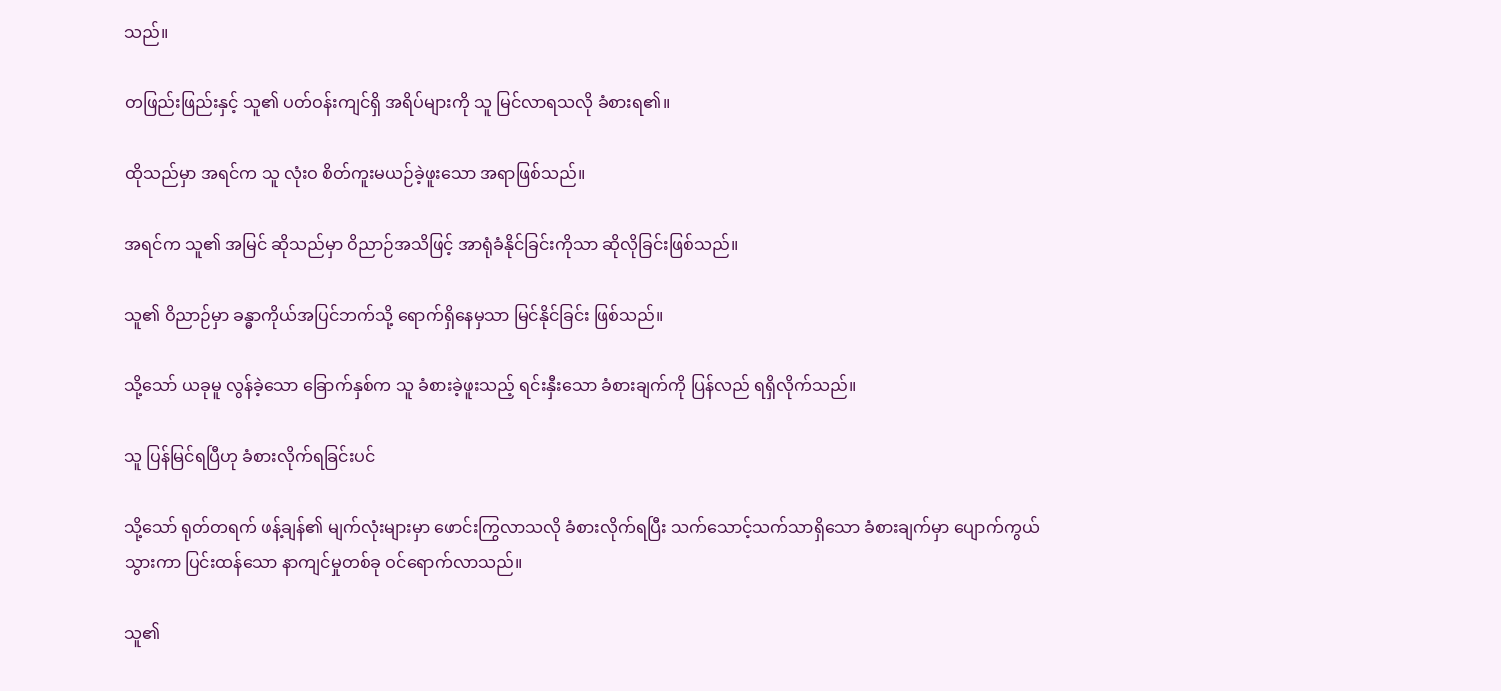သည်။

တဖြည်းဖြည်းနှင့် သူ၏ ပတ်ဝန်းကျင်ရှိ အရိပ်များကို သူ မြင်လာရသလို ခံစားရ၏။

ထိုသည်မှာ အရင်က သူ လုံးဝ စိတ်ကူးမယဉ်ခဲ့ဖူးသော အရာဖြစ်သည်။

အရင်က သူ၏ အမြင် ဆိုသည်မှာ ဝိညာဉ်အသိဖြင့် အာရုံခံနိုင်ခြင်းကိုသာ ဆိုလိုခြင်းဖြစ်သည်။

သူ၏ ဝိညာဉ်မှာ ခန္ဓာကိုယ်အပြင်ဘက်သို့ ရောက်ရှိနေမှသာ မြင်နိုင်ခြင်း ဖြစ်သည်။

သို့သော် ယခုမူ လွန်ခဲ့သော ခြောက်နှစ်က သူ ခံစားခဲ့ဖူးသည့် ရင်းနှီးသော ခံစားချက်ကို ပြန်လည် ရရှိလိုက်သည်။

သူ ပြန်မြင်ရပြီဟု ခံစားလိုက်ရခြင်းပင်

သို့သော် ရုတ်တရက် ဖန့်ချန်၏ မျက်လုံးများမှာ ဖောင်းကြွလာသလို ခံစားလိုက်ရပြီး သက်သောင့်သက်သာရှိသော ခံစားချက်မှာ ပျောက်ကွယ်သွားကာ ပြင်းထန်သော နာကျင်မှုတစ်ခု ဝင်ရောက်လာသည်။

သူ၏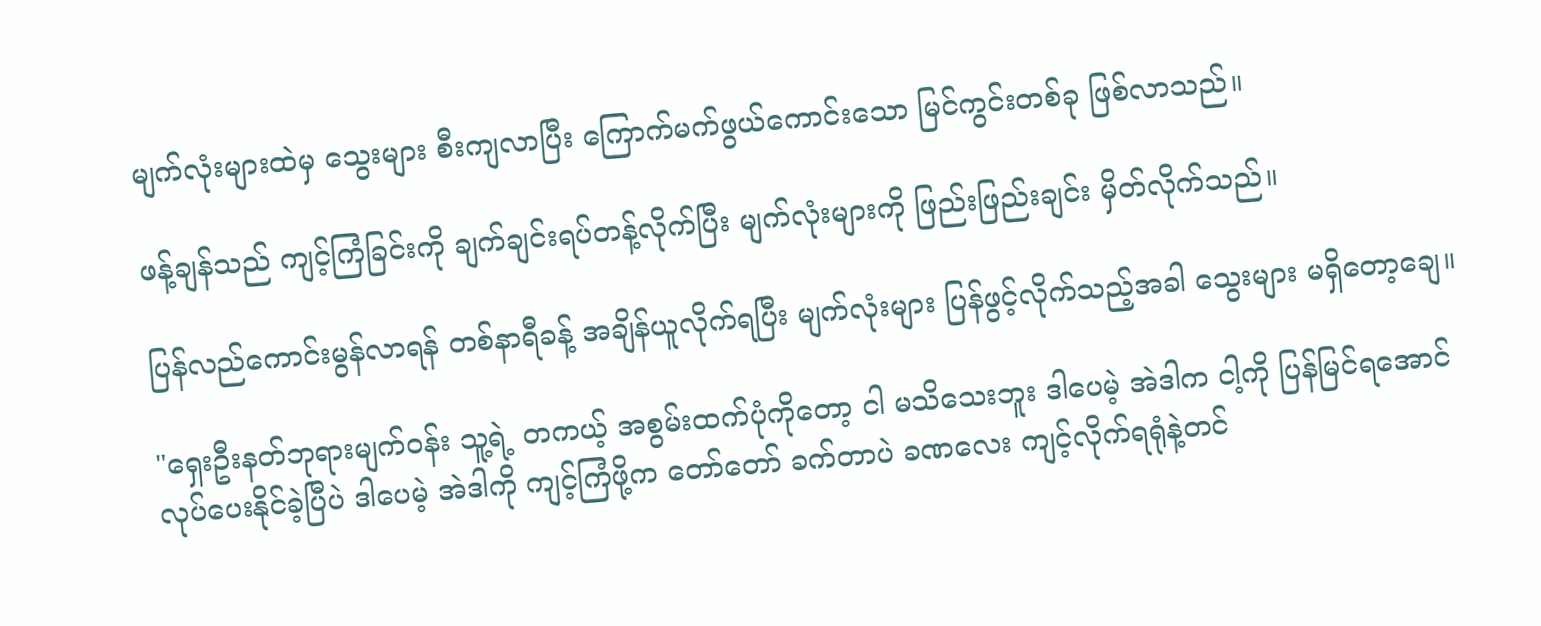မျက်လုံးများထဲမှ သွေးများ စီးကျလာပြီး ကြောက်မက်ဖွယ်ကောင်းသော မြင်ကွင်းတစ်ခု ဖြစ်လာသည်။

ဖန့်ချန်သည် ကျင့်ကြံခြင်းကို ချက်ချင်းရပ်တန့်လိုက်ပြီး မျက်လုံးများကို ဖြည်းဖြည်းချင်း မှိတ်လိုက်သည်။

ပြန်လည်ကောင်းမွန်လာရန် တစ်နာရီခန့် အချိန်ယူလိုက်ရပြီး မျက်လုံးများ ပြန်ဖွင့်လိုက်သည့်အခါ သွေးများ မရှိတော့ချေ။

"ရှေးဦးနတ်ဘုရားမျက်ဝန်း သူ့ရဲ့ တကယ့် အစွမ်းထက်ပုံကိုတော့ ငါ မသိသေးဘူး ဒါပေမဲ့ အဲဒါက ငါ့ကို ပြန်မြင်ရအောင် လုပ်ပေးနိုင်ခဲ့ပြီပဲ ဒါပေမဲ့ အဲဒါကို ကျင့်ကြံဖို့က တော်တော် ခက်တာပဲ ခဏလေး ကျင့်လိုက်ရရုံနဲ့တင်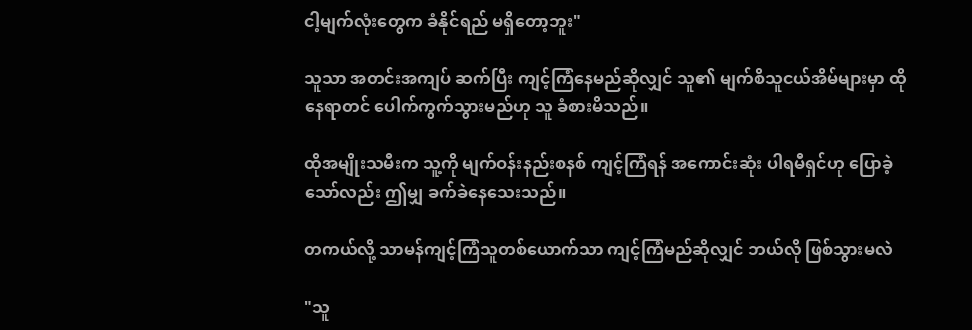ငါ့မျက်လုံးတွေက ခံနိုင်ရည် မရှိတော့ဘူး"

သူသာ အတင်းအကျပ် ဆက်ပြီး ကျင့်ကြံနေမည်ဆိုလျှင် သူ၏ မျက်စိသူငယ်အိမ်များမှာ ထိုနေရာတင် ပေါက်ကွက်သွားမည်ဟု သူ ခံစားမိသည်။

ထိုအမျိုးသမီးက သူ့ကို မျက်ဝန်းနည်းစနစ် ကျင့်ကြံရန် အကောင်းဆုံး ပါရမီရှင်ဟု ပြောခဲ့သော်လည်း ဤမျှ ခက်ခဲနေသေးသည်။

တကယ်လို့ သာမန်ကျင့်ကြံသူတစ်ယောက်သာ ကျင့်ကြံမည်ဆိုလျှင် ဘယ်လို ဖြစ်သွားမလဲ

"သူ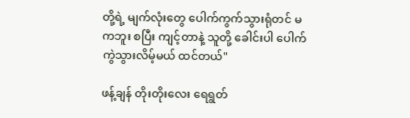တို့ရဲ့ မျက်လုံးတွေ ပေါက်ကွက်သွားရုံတင် မကဘူး စပြီး ကျင့်တာနဲ့ သူတို့ ခေါင်းပါ ပေါက်ကွဲသွားလိမ့်မယ် ထင်တယ်"

ဖန့်ချန် တိုးတိုးလေး ရေရွတ်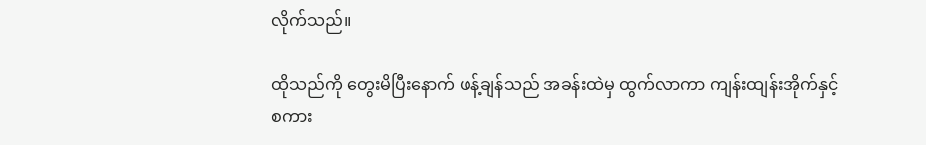လိုက်သည်။

ထိုသည်ကို တွေးမိပြီးနောက် ဖန့်ချန်သည် အခန်းထဲမှ ထွက်လာကာ ကျန်းထျန်းအိုက်နှင့် စကား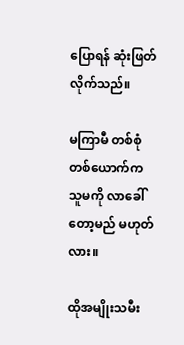ပြောရန် ဆုံးဖြတ်လိုက်သည်။

မကြာမီ တစ်စုံတစ်ယောက်က သူမကို လာခေါ်တော့မည် မဟုတ်လား။

ထိုအမျိုးသမီး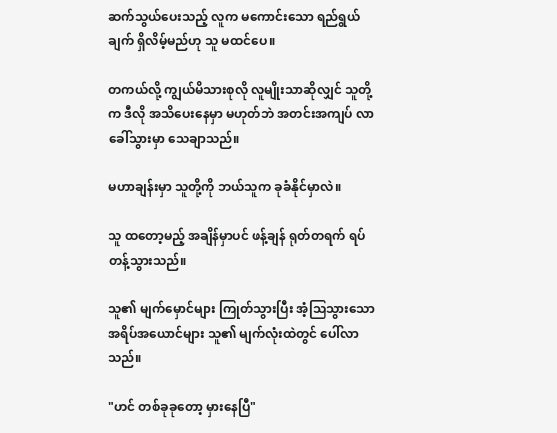ဆက်သွယ်ပေးသည့် လူက မကောင်းသော ရည်ရွယ်ချက် ရှိလိမ့်မည်ဟု သူ မထင်ပေ။

တကယ်လို့ ကျွယ်မိသားစုလို လူမျိုးသာဆိုလျှင် သူတို့က ဒီလို အသိပေးနေမှာ မဟုတ်ဘဲ အတင်းအကျပ် လာခေါ်သွားမှာ သေချာသည်။

မဟာချန်းမှာ သူတို့ကို ဘယ်သူက ခုခံနိုင်မှာလဲ။

သူ ထတော့မည့် အချိန်မှာပင် ဖန့်ချန် ရုတ်တရက် ရပ်တန့်သွားသည်။

သူ၏ မျက်မှောင်များ ကြုတ်သွားပြီး အံ့သြသွားသော အရိပ်အယောင်များ သူ၏ မျက်လုံးထဲတွင် ပေါ်လာသည်။

"ဟင် တစ်ခုခုတော့ မှားနေပြီ"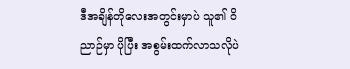ဒီအချိန်တိုလေးအတွင်းမှာပဲ သူ၏ ဝိညာဉ်မှာ ပိုပြီး အစွမ်းထက်လာသလိုပဲ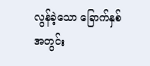လွန်ခဲ့သော ခြောက်နှစ်အတွင်း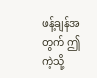ဖန့်ချန်အတွက် ဤကဲ့သို့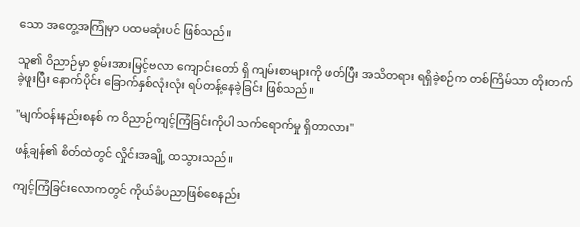သော အတွေ့အကြုံမှာ ပထမဆုံးပင် ဖြစ်သည်။

သူ၏ ဝိညာဉ်မှာ စွမ်းအားမြင့်ဗလာ ကျောင်းတော် ရှိ ကျမ်းစာများကို ဖတ်ပြီး အသိတရား ရရှိခဲ့စဉ်က တစ်ကြိမ်သာ တိုးတက်ခဲ့ဖူးပြီး နောက်ပိုင်း ခြောက်နှစ်လုံးလုံး ရပ်တန့်နေခဲ့ခြင်း ဖြစ်သည်။

"မျက်ဝန်းနည်းစနစ် က ဝိညာဉ်ကျင့်ကြံခြင်းကိုပါ သက်ရောက်မှု ရှိတာလား"

ဖန့်ချန်၏ စိတ်ထဲတွင် လှိုင်းအချို့ ထသွားသည်။

ကျင့်ကြံခြင်းလောကတွင် ကိုယ်ခံပညာဖြစ်စေနည်း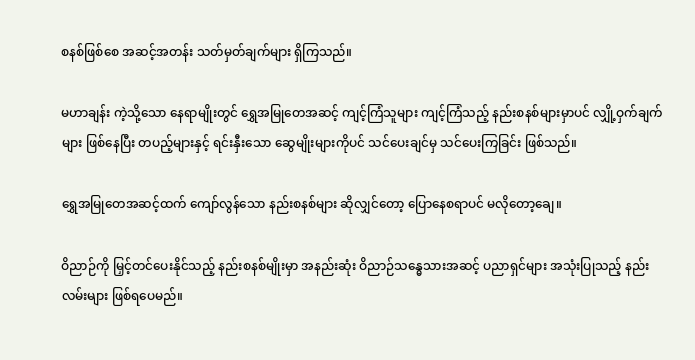စနစ်ဖြစ်စေ အဆင့်အတန်း သတ်မှတ်ချက်များ ရှိကြသည်။

မဟာချန်း ကဲ့သို့သော နေရာမျိုးတွင် ရွှေအမြုတေအဆင့် ကျင့်ကြံသူများ ကျင့်ကြံသည့် နည်းစနစ်များမှာပင် လျှို့ဝှက်ချက်များ ဖြစ်နေပြီး တပည့်များနှင့် ရင်းနှီးသော ဆွေမျိုးများကိုပင် သင်ပေးချင်မှ သင်ပေးကြခြင်း ဖြစ်သည်။

ရွှေအမြုတေအဆင့်ထက် ကျော်လွန်သော နည်းစနစ်များ ဆိုလျှင်တော့ ပြောနေစရာပင် မလိုတော့ချေ။

ဝိညာဉ်ကို မြှင့်တင်ပေးနိုင်သည့် နည်းစနစ်မျိုးမှာ အနည်းဆုံး ဝိညာဉ်သန္ဓေသားအဆင့် ပညာရှင်များ အသုံးပြုသည့် နည်းလမ်းများ ဖြစ်ရပေမည်။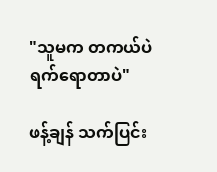"သူမက တကယ်ပဲ ရက်ရောတာပဲ"

ဖန့်ချန် သက်ပြင်း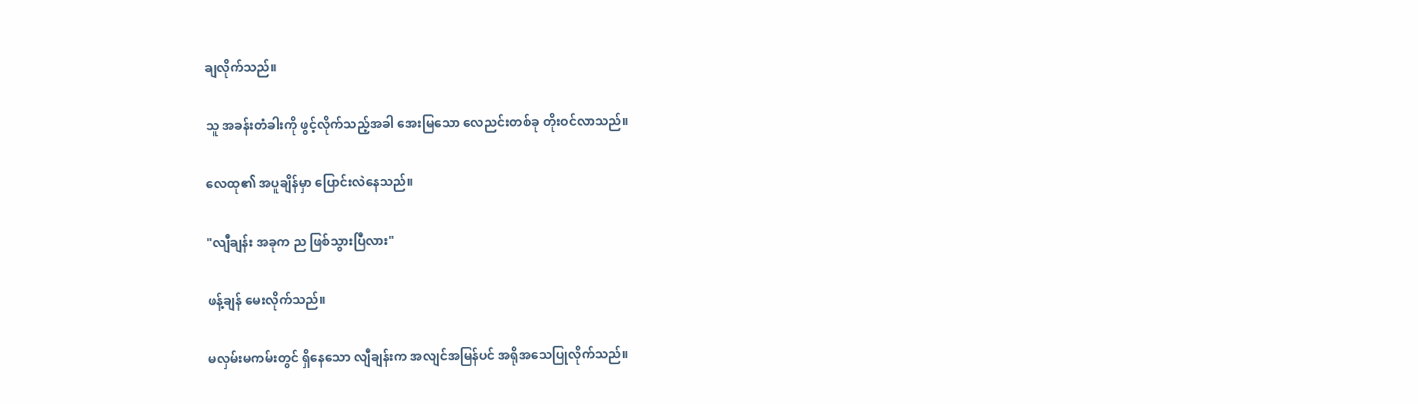ချလိုက်သည်။

သူ အခန်းတံခါးကို ဖွင့်လိုက်သည့်အခါ အေးမြသော လေညင်းတစ်ခု တိုးဝင်လာသည်။

လေထု၏ အပူချိန်မှာ ပြောင်းလဲနေသည်။

"လျီချန်း အခုက ည ဖြစ်သွားပြီလား"

ဖန့်ချန် မေးလိုက်သည်။

မလှမ်းမကမ်းတွင် ရှိနေသော လျီချန်းက အလျင်အမြန်ပင် အရိုအသေပြုလိုက်သည်။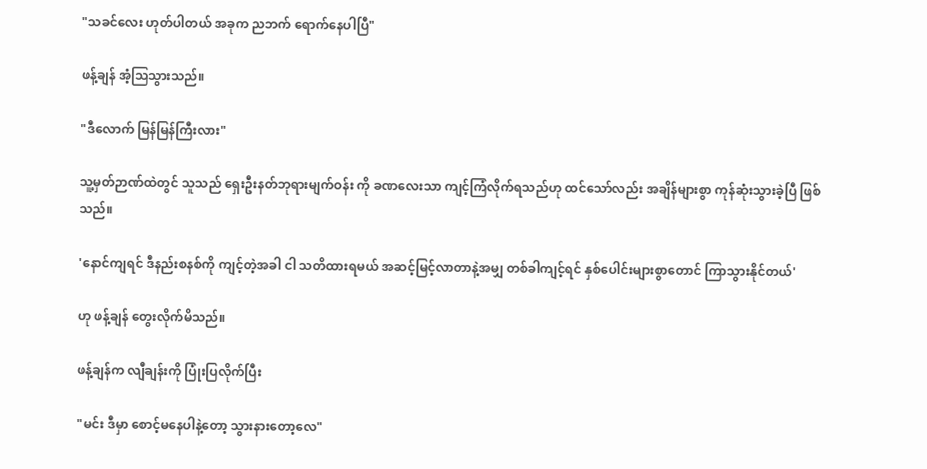"သခင်လေး ဟုတ်ပါတယ် အခုက ညဘက် ရောက်နေပါပြီ"

ဖန့်ချန် အံ့သြသွားသည်။

"ဒီလောက် မြန်မြန်ကြီးလား"

သူ့မှတ်ဉာဏ်ထဲတွင် သူသည် ရှေးဦးနတ်ဘုရားမျက်ဝန်း ကို ခဏလေးသာ ကျင့်ကြံလိုက်ရသည်ဟု ထင်သော်လည်း အချိန်များစွာ ကုန်ဆုံးသွားခဲ့ပြီ ဖြစ်သည်။

'နောင်ကျရင် ဒီနည်းစနစ်ကို ကျင့်တဲ့အခါ ငါ သတိထားရမယ် အဆင့်မြင့်လာတာနဲ့အမျှ တစ်ခါကျင့်ရင် နှစ်ပေါင်းများစွာတောင် ကြာသွားနိုင်တယ်'

ဟု ဖန့်ချန် တွေးလိုက်မိသည်။

ဖန့်ချန်က လျီချန်းကို ပြုံးပြလိုက်ပြီး

"မင်း ဒီမှာ စောင့်မနေပါနဲ့တော့ သွားနားတော့လေ"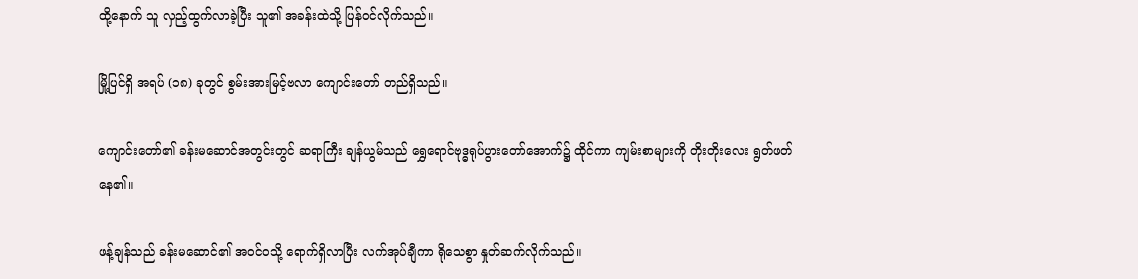ထို့နောက် သူ လှည့်ထွက်လာခဲ့ပြီး သူ၏ အခန်းထဲသို့ ပြန်ဝင်လိုက်သည်။

မြို့ပြင်ရှိ အရပ် (၁၈) ခုတွင် စွမ်းအားမြင့်ဗလာ ကျောင်းတော် တည်ရှိသည်။

ကျောင်းတော်၏ ခန်းမဆောင်အတွင်းတွင် ဆရာကြီး ချန်ယွမ်သည် ရွှေရောင်ဗုဒ္ဓရုပ်ပွားတော်အောက်၌ ထိုင်ကာ ကျမ်းစာများကို တိုးတိုးလေး ရွတ်ဖတ်နေ၏။

ဖန့်ချန်သည် ခန်းမဆောင်၏ အဝင်ဝသို့ ရောက်ရှိလာပြီး လက်အုပ်ချီကာ ရိုသေစွာ နှုတ်ဆက်လိုက်သည်။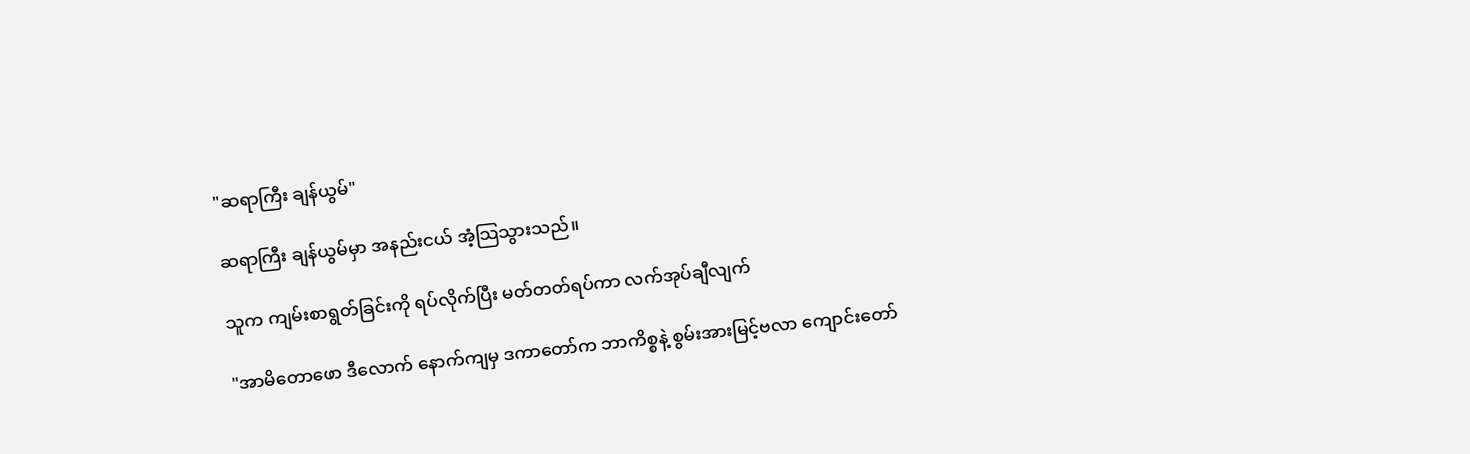"ဆရာကြီး ချန်ယွမ်"

ဆရာကြီး ချန်ယွမ်မှာ အနည်းငယ် အံ့သြသွားသည်။

သူက ကျမ်းစာရွတ်ခြင်းကို ရပ်လိုက်ပြီး မတ်တတ်ရပ်ကာ လက်အုပ်ချီလျက်

"အာမိတောဖော ဒီလောက် နောက်ကျမှ ဒကာတော်က ဘာကိစ္စနဲ့ စွမ်းအားမြင့်ဗလာ ကျောင်းတော်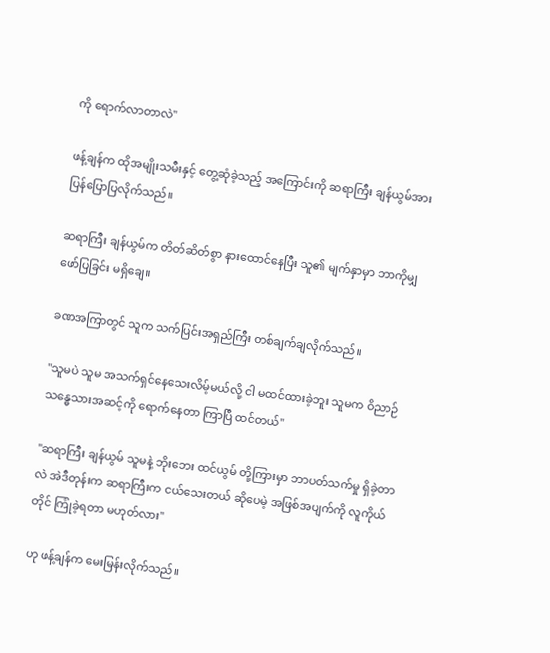ကို ရောက်လာတာလဲ"

ဖန့်ချန်က ထိုအမျိုးသမီးနှင့် တွေ့ဆုံခဲ့သည့် အကြောင်းကို ဆရာကြီး ချန်ယွမ်အား ပြန်ပြောပြလိုက်သည်။

ဆရာကြီး ချန်ယွမ်က တိတ်ဆိတ်စွာ နားထောင်နေပြီး သူ၏ မျက်နှာမှာ ဘာကိုမျှ ဖော်ပြခြင်း မရှိချေ။

ခဏအကြာတွင် သူက သက်ပြင်းအရှည်ကြီး တစ်ချက်ချလိုက်သည်။

"သူမပဲ သူမ အသက်ရှင်နေသေးလိမ့်မယ်လို့ ငါ မထင်ထားခဲ့ဘူး သူမက ဝိညာဉ်သန္ဓေသားအဆင့်ကို ရောက်နေတာ ကြာပြီ ထင်တယ်"

"ဆရာကြီး ချန်ယွမ် သူမနဲ့ ဘိုးဘေး ထင်ယွမ် တို့ကြားမှာ ဘာပတ်သက်မှု ရှိခဲ့တာလဲ အဲဒီတုန်းက ဆရာကြီးက ငယ်သေးတယ် ဆိုပေမဲ့ အဖြစ်အပျက်ကို လူကိုယ်တိုင် ကြုံခဲ့ရတာ မဟုတ်လား"

ဟု ဖန့်ချန်က မေးမြန်းလိုက်သည်။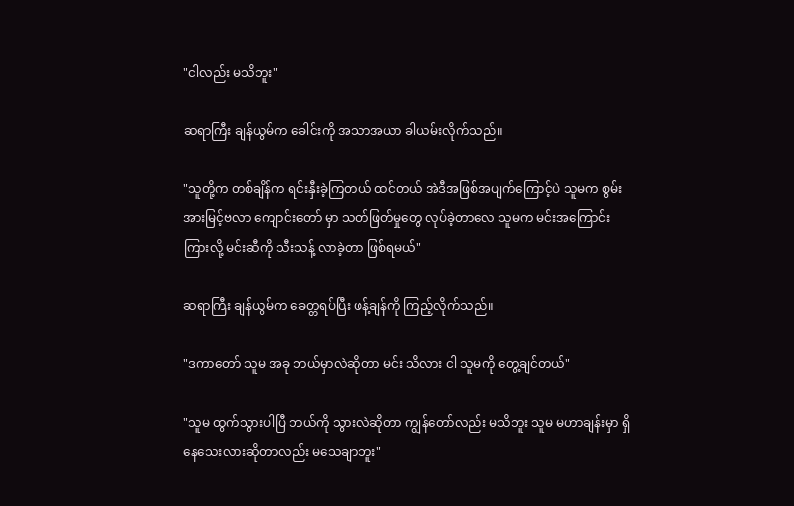"ငါလည်း မသိဘူး"

ဆရာကြီး ချန်ယွမ်က ခေါင်းကို အသာအယာ ခါယမ်းလိုက်သည်။

"သူတို့က တစ်ချိန်က ရင်းနှီးခဲ့ကြတယ် ထင်တယ် အဲဒီအဖြစ်အပျက်ကြောင့်ပဲ သူမက စွမ်းအားမြင့်ဗလာ ကျောင်းတော် မှာ သတ်ဖြတ်မှုတွေ လုပ်ခဲ့တာလေ သူမက မင်းအကြောင်း ကြားလို့ မင်းဆီကို သီးသန့် လာခဲ့တာ ဖြစ်ရမယ်"

ဆရာကြီး ချန်ယွမ်က ခေတ္တရပ်ပြီး ဖန့်ချန်ကို ကြည့်လိုက်သည်။

"ဒကာတော် သူမ အခု ဘယ်မှာလဲဆိုတာ မင်း သိလား ငါ သူမကို တွေ့ချင်တယ်"

"သူမ ထွက်သွားပါပြီ ဘယ်ကို သွားလဲဆိုတာ ကျွန်တော်လည်း မသိဘူး သူမ မဟာချန်းမှာ ရှိနေသေးလားဆိုတာလည်း မသေချာဘူး"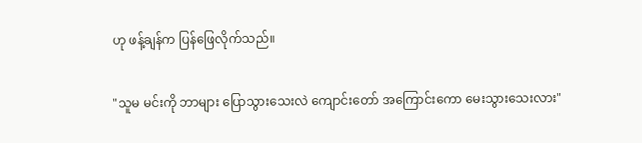ဟု ဖန့်ချန်က ပြန်ဖြေလိုက်သည်။

"သူမ မင်းကို ဘာများ ပြောသွားသေးလဲ ကျောင်းတော် အကြောင်းကော မေးသွားသေးလား"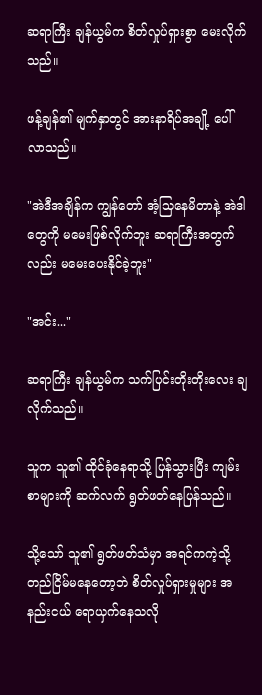ဆရာကြီး ချန်ယွမ်က စိတ်လှုပ်ရှားစွာ မေးလိုက်သည်။

ဖန့်ချန်၏ မျက်နှာတွင် အားနာရိပ်အချို့ ပေါ်လာသည်။

"အဲဒီအချိန်က ကျွန်တော် အံ့သြနေမိတာနဲ့ အဲဒါတွေကို မမေးဖြစ်လိုက်ဘူး ဆရာကြီးအတွက်လည်း မမေးပေးနိုင်ခဲ့ဘူး"

"အင်း..."

ဆရာကြီး ချန်ယွမ်က သက်ပြင်းတိုးတိုးလေး ချလိုက်သည်။

သူက သူ၏ ထိုင်ခုံနေရာသို့ ပြန်သွားပြီး ကျမ်းစာများကို ဆက်လက် ရွတ်ဖတ်နေပြန်သည်။

သို့သော် သူ၏ ရွတ်ဖတ်သံမှာ အရင်ကကဲ့သို့ တည်ငြိမ်မနေတော့ဘဲ စိတ်လှုပ်ရှားမှုများ အနည်းငယ် ရောယှက်နေသလို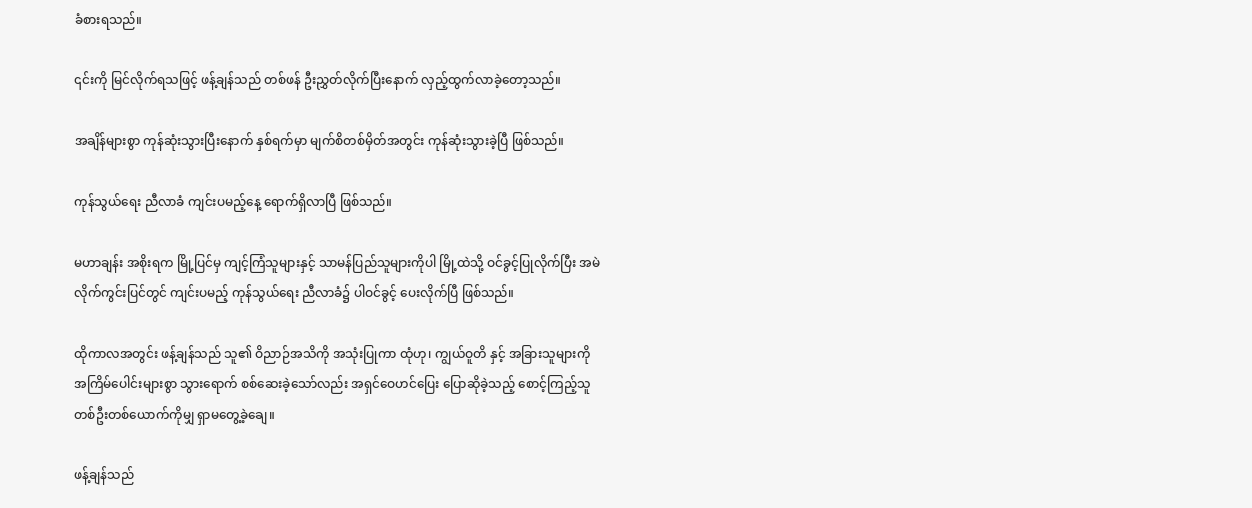ခံစားရသည်။

၎င်းကို မြင်လိုက်ရသဖြင့် ဖန့်ချန်သည် တစ်ဖန် ဦးညွှတ်လိုက်ပြီးနောက် လှည့်ထွက်လာခဲ့တော့သည်။

အချိန်များစွာ ကုန်ဆုံးသွားပြီးနောက် နှစ်ရက်မှာ မျက်စိတစ်မှိတ်အတွင်း ကုန်ဆုံးသွားခဲ့ပြီ ဖြစ်သည်။

ကုန်သွယ်ရေး ညီလာခံ ကျင်းပမည့်နေ့ ရောက်ရှိလာပြီ ဖြစ်သည်။

မဟာချန်း အစိုးရက မြို့ပြင်မှ ကျင့်ကြံသူများနှင့် သာမန်ပြည်သူများကိုပါ မြို့ထဲသို့ ဝင်ခွင့်ပြုလိုက်ပြီး အမဲလိုက်ကွင်းပြင်တွင် ကျင်းပမည့် ကုန်သွယ်ရေး ညီလာခံ၌ ပါဝင်ခွင့် ပေးလိုက်ပြီ ဖြစ်သည်။

ထိုကာလအတွင်း ဖန့်ချန်သည် သူ၏ ဝိညာဉ်အသိကို အသုံးပြုကာ ထုံဟု၊ ကျွယ်ဝူတိ နှင့် အခြားသူများကို အကြိမ်ပေါင်းများစွာ သွားရောက် စစ်ဆေးခဲ့သော်လည်း အရှင်ဝေဟင်ပြေး ပြောဆိုခဲ့သည့် စောင့်ကြည့်သူ တစ်ဦးတစ်ယောက်ကိုမျှ ရှာမတွေ့ခဲ့ချေ။

ဖန့်ချန်သည်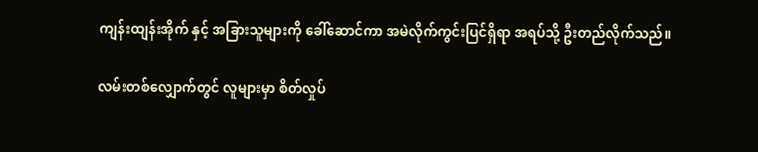ကျန်းထျန်းအိုက် နှင့် အခြားသူများကို ခေါ်ဆောင်ကာ အမဲလိုက်ကွင်းပြင်ရှိရာ အရပ်သို့ ဦးတည်လိုက်သည်။

လမ်းတစ်လျှောက်တွင် လူများမှာ စိတ်လှုပ်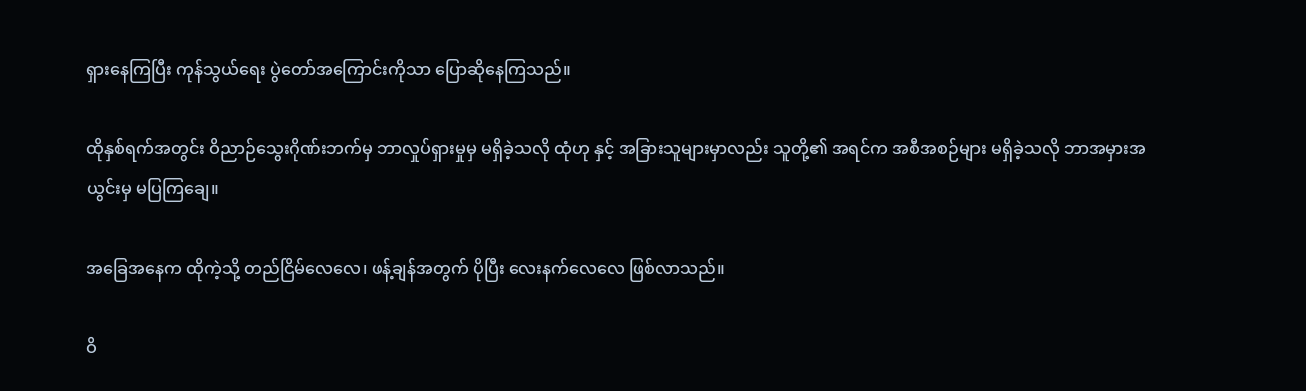ရှားနေကြပြီး ကုန်သွယ်ရေး ပွဲတော်အကြောင်းကိုသာ ပြောဆိုနေကြသည်။

ထိုနှစ်ရက်အတွင်း ဝိညာဉ်သွေးဂိုဏ်းဘက်မှ ဘာလှုပ်ရှားမှုမှ မရှိခဲ့သလို ထုံဟု နှင့် အခြားသူများမှာလည်း သူတို့၏ အရင်က အစီအစဉ်များ မရှိခဲ့သလို ဘာအမှားအယွင်းမှ မပြကြချေ။

အခြေအနေက ထိုကဲ့သို့ တည်ငြိမ်လေလေ၊ ဖန့်ချန်အတွက် ပိုပြီး လေးနက်လေလေ ဖြစ်လာသည်။

ဝိ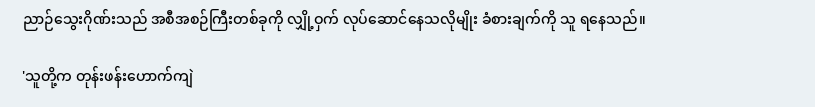ညာဉ်သွေးဂိုဏ်းသည် အစီအစဉ်ကြီးတစ်ခုကို လျှို့ဝှက် လုပ်ဆောင်နေသလိုမျိုး ခံစားချက်ကို သူ ရနေသည်။

'သူတို့က တုန်းဖန်းဟောက်ကျဲ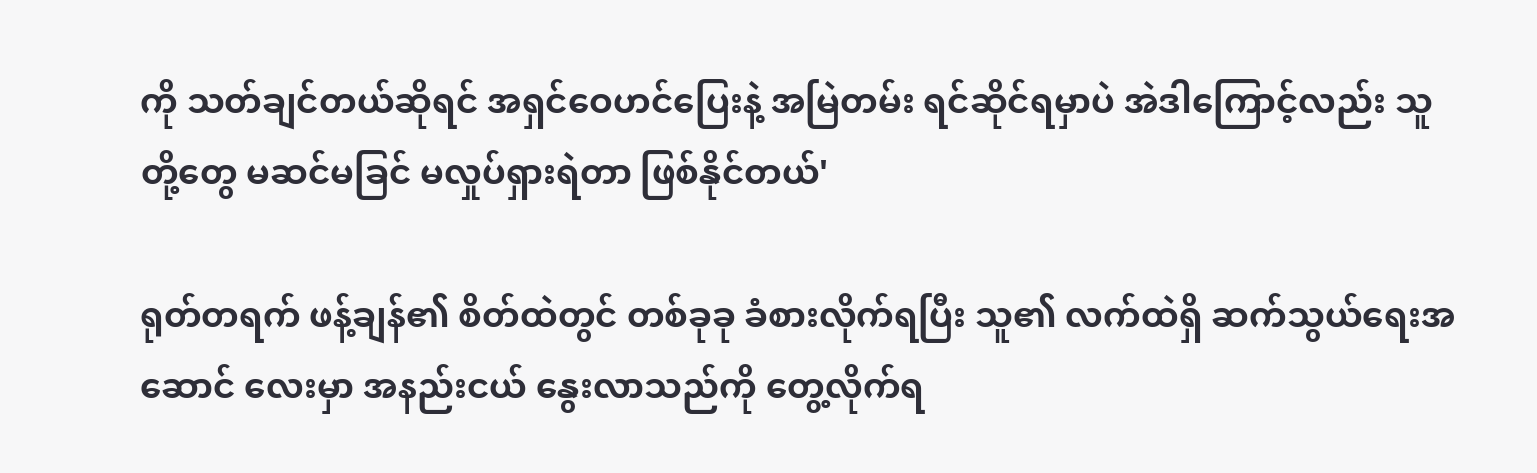ကို သတ်ချင်တယ်ဆိုရင် အရှင်ဝေဟင်ပြေးနဲ့ အမြဲတမ်း ရင်ဆိုင်ရမှာပဲ အဲဒါကြောင့်လည်း သူတို့တွေ မဆင်မခြင် မလှုပ်ရှားရဲတာ ဖြစ်နိုင်တယ်'

ရုတ်တရက် ဖန့်ချန်၏ စိတ်ထဲတွင် တစ်ခုခု ခံစားလိုက်ရပြီး သူ၏ လက်ထဲရှိ ဆက်သွယ်ရေးအဆောင် လေးမှာ အနည်းငယ် နွေးလာသည်ကို တွေ့လိုက်ရ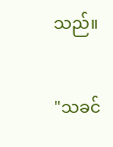သည်။

"သခင်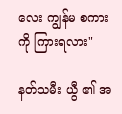လေး ကျွန်မ စကားကို ကြားရလား"

နတ်သမီး ယွီ ၏ အ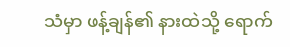သံမှာ ဖန့်ချန်၏ နားထဲသို့ ရောက်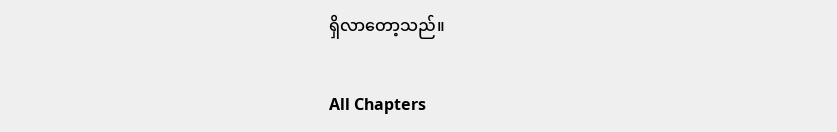ရှိလာတော့သည်။

All Chapters